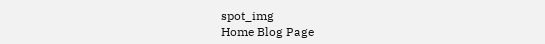spot_img
Home Blog Page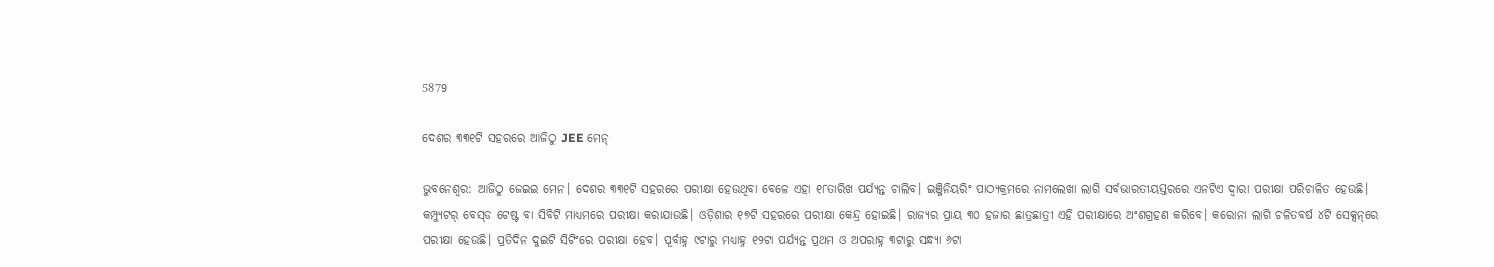5879

ଦେଶର ୩୩୧ଟି ସହରରେ ଆଜିଠୁ JEE ମେନ୍‌

ଭୁବନେଶ୍ୱର: ଆଜିଠୁ ଜେଇଇ ମେନ। ଦେଶର ୩୩୧ଟି ସହରରେ ପରୀକ୍ଷା ହେଉଥିବା ବେଳେ ଏହା ୧୮ତାରିଖ ପର୍ଯ୍ୟନ୍ତ ଚାଲିବ। ଇଞ୍ଜିନିୟରିଂ ପାଠ୍ୟକ୍ରମରେ ନାମଲେଖା ଲାଗି ସର୍ବଭାରତୀୟସ୍ତରରେ ଏନଟିଏ ଦ୍ୱାରା ପରୀକ୍ଷା ପରିଚାଳିତ ହେଉଛି। କମ୍ପ୍ୟୁଟର୍‌ ବେସ୍‌ଡ ଟେଷ୍ଟ ବା ସିବିଟି ମାଧ୍ୟମରେ ପରୀକ୍ଷା କରାଯାଉଛି। ଓଡ଼ିଶାର ୧୭ଟି ସହରରେ ପରୀକ୍ଷା କେନ୍ଦ୍ର ହୋଇଛି। ରାଜ୍ୟର ପ୍ରାୟ ୩୦ ହଜାର ଛାତ୍ରଛାତ୍ରୀ ଏହି ପରୀକ୍ଷାରେ ଅଂଶଗ୍ରହଣ କରିବେ। କରୋନା ଲାଗି ଚଳିତବର୍ଷ ୪ଟି ସେକ୍ସନ୍‌ରେ ପରୀକ୍ଷା ହେଉଛି। ପ୍ରତିଦିନ ଦୁଇଟି ସିଟିଂରେ ପରୀକ୍ଷା ହେବ। ପୂର୍ବାହ୍ନ ୯ଟାରୁ ମଧ୍ୟାହ୍ନ ୧୨ଟା ପର୍ଯ୍ୟନ୍ତ ପ୍ରଥମ ଓ ଅପରାହ୍ନ ୩ଟାରୁ ସନ୍ଧ୍ୟା ୬ଟା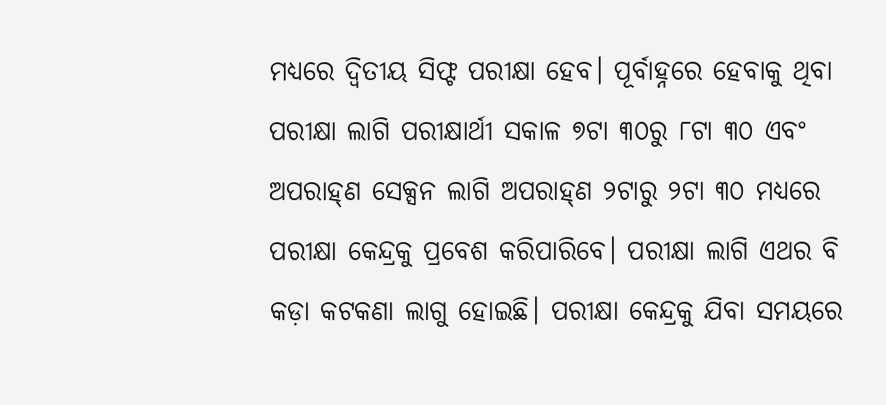ମଧ୍ୟରେ ଦ୍ୱିତୀୟ ସିଫ୍ଟ ପରୀକ୍ଷା ହେବ। ପୂର୍ବାହ୍ନରେ ହେବାକୁ ଥିବା ପରୀକ୍ଷା ଲାଗି ପରୀକ୍ଷାର୍ଥୀ ସକାଳ ୭ଟା ୩୦ରୁ ୮ଟା ୩୦ ଏବଂ ଅପରାହ୍‌ଣ ସେକ୍ସନ ଲାଗି ଅପରାହ୍‌ଣ ୨ଟାରୁ ୨ଟା ୩୦ ମଧ୍ୟରେ ପରୀକ୍ଷା କେନ୍ଦ୍ରକୁ ପ୍ରବେଶ କରିପାରିବେ। ପରୀକ୍ଷା ଲାଗି ଏଥର ବି କଡ଼ା କଟକଣା ଲାଗୁ ହୋଇଛି। ପରୀକ୍ଷା କେନ୍ଦ୍ରକୁ ଯିବା ସମୟରେ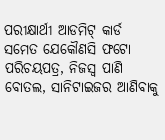ପରୀକ୍ଷାର୍ଥୀ ଆଡମିଟ୍‌ କାର୍ଡ ସମେତ ଯେକୌଣସି ଫଟୋ ପରିଚୟପତ୍ର, ନିଜସ୍ୱ ପାଣି ବୋତଲ, ସାନିଟାଇଜର ଆଣିବାକୁ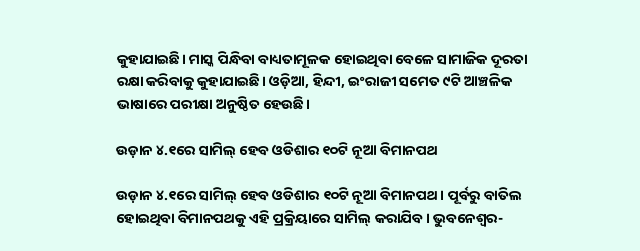କୁହାଯାଇଛି। ମାସ୍କ ପିନ୍ଧିବା ବାଧ୍ୟତାମୂଳକ ହୋଇଥିବା ବେଳେ ସାମାଜିକ ଦୂରତା ରକ୍ଷା କରିବାକୁ କୁହାଯାଇଛି। ଓଡ଼ିଆ, ହିନ୍ଦୀ, ଇଂରାଜୀ ସମେତ ୯ଟି ଆଞ୍ଚଳିକ ଭାଷାରେ ପରୀକ୍ଷା ଅନୁଷ୍ଠିତ ହେଉଛି।

ଉଡ଼ାନ ୪.୧ରେ ସାମିଲ୍ ହେବ ଓଡିଶାର ୧୦ଟି ନୂଆ ବିମାନପଥ

ଉଡ଼ାନ ୪.୧ରେ ସାମିଲ୍ ହେବ ଓଡିଶାର ୧୦ଟି ନୂଆ ବିମାନପଥ। ପୂର୍ବରୁ ବାତିଲ ହୋଇଥିବା ବିମାନପଥକୁ ଏହି ପ୍ରକ୍ରିୟାରେ ସାମିଲ୍ କରାଯିବ। ଭୁବନେଶ୍ୱର-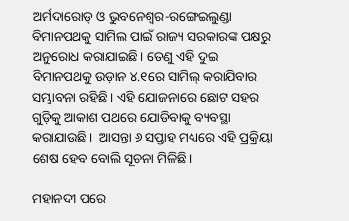ଅର୍ମଦାରୋଡ୍ ଓ ଭୁବନେଶ୍ୱର-ରଙ୍ଗେଇଲୁଣ୍ଡା ବିମାନପଥକୁ ସାମିଲ ପାଇଁ ରାଜ୍ୟ ସରକାରଙ୍କ ପକ୍ଷରୁ ଅନୁରୋଧ କରାଯାଇଛି। ତେଣୁ ଏହି ଦୁଇ ବିମାନପଥକୁ ଉଡ଼ାନ ୪.୧ରେ ସାମିଲ୍ କରାଯିବାର ସମ୍ଭାବନା ରହିଛି। ଏହି ଯୋଜନାରେ ଛୋଟ ସହର ଗୁଡ଼ିକୁ ଆକାଶ ପଥରେ ଯୋଡିବାକୁ ବ୍ୟବସ୍ଥା କରାଯାଉଛି।  ଆସନ୍ତା ୬ ସପ୍ତାହ ମଧ୍ୟରେ ଏହି ପ୍ରକ୍ରିୟା ଶେଷ ହେବ ବୋଲି ସୂଚନା ମିଳିଛି।

ମହାନଦୀ ପରେ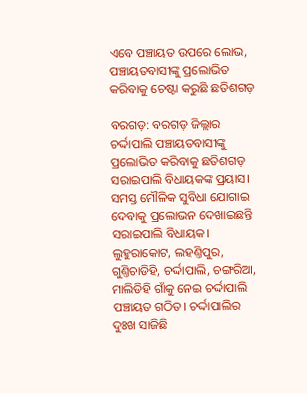ଏବେ ପଞ୍ଚାୟତ ଉପରେ ଲୋଭ, ପଞ୍ଚାୟତବାସୀଙ୍କୁ ପ୍ରଲୋଭିତ କରିବାକୁ ଚେଷ୍ଟା କରୁଛି ଛତିଶଗଡ଼

ବରଗଡ଼: ବରଗଡ଼ ଜିଲ୍ଲାର ଚର୍ଦ୍ଦାପାଲି ପଞ୍ଚାୟତବାସୀଙ୍କୁ ପ୍ରଲୋଭିତ କରିବାକୁ ଛତିଶଗଡ଼ ସରାଇପାଲି ବିଧାୟକଙ୍କ ପ୍ରୟାସ। ସମସ୍ତ ମୌଳିକ ସୁବିଧା ଯୋଗାଇ ଦେବାକୁ ପ୍ରଲୋଭନ ଦେଖାଇଛନ୍ତି ସରାଇପାଲି ବିଧାୟକ। ଲୁହୁରାକୋଟ, ଲହଣ୍ତିପୁର, ଗୁଣ୍ତିଚାଡିହି, ଚର୍ଦ୍ଦାପାଲି, ଚଙ୍ଗରିଆ, ମାଲିଡିହି ଗାଁକୁ ନେଇ ଚର୍ଦ୍ଦାପାଲି ପଞ୍ଚାୟତ ଗଠିତ। ଚର୍ଦ୍ଦାପାଲିର ଦୁଃଖ ସାଜିଛି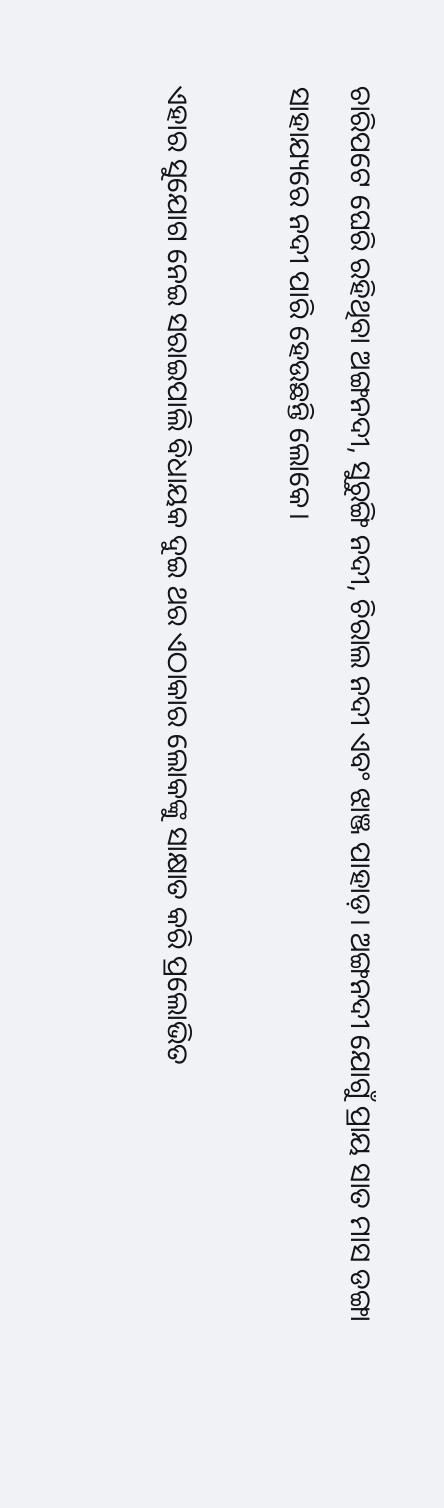ଚାରିପଟେ ଘେରି ରହିଥିବା ଅଙ୍ଗନଦୀ, ସୁରୁଙ୍ଗି ନଦୀ, ଚିରାଲ ନଦୀ ଏବଂ ଝାଞ୍ଜ ପାହାଡ଼। ଅଙ୍ଗନଦୀ ଯୋଗୁଁ ପ୍ରାୟ ସାତ ମାସ ଡଙ୍ଗା ସାହାଯ୍ୟରେ ନଦୀ ପାରି ହେଉଛନ୍ତି ଲୋକେ।

ଏହାର ସୁଯୋଗ ନେଇ ସରାଇପାଲି ବିଧାୟକ ଦୁଇ ଥର ଏଠାକାର ଲୋକଙ୍କୁ ସାକ୍ଷାତ କରି ପ୍ରଲୋଭିତ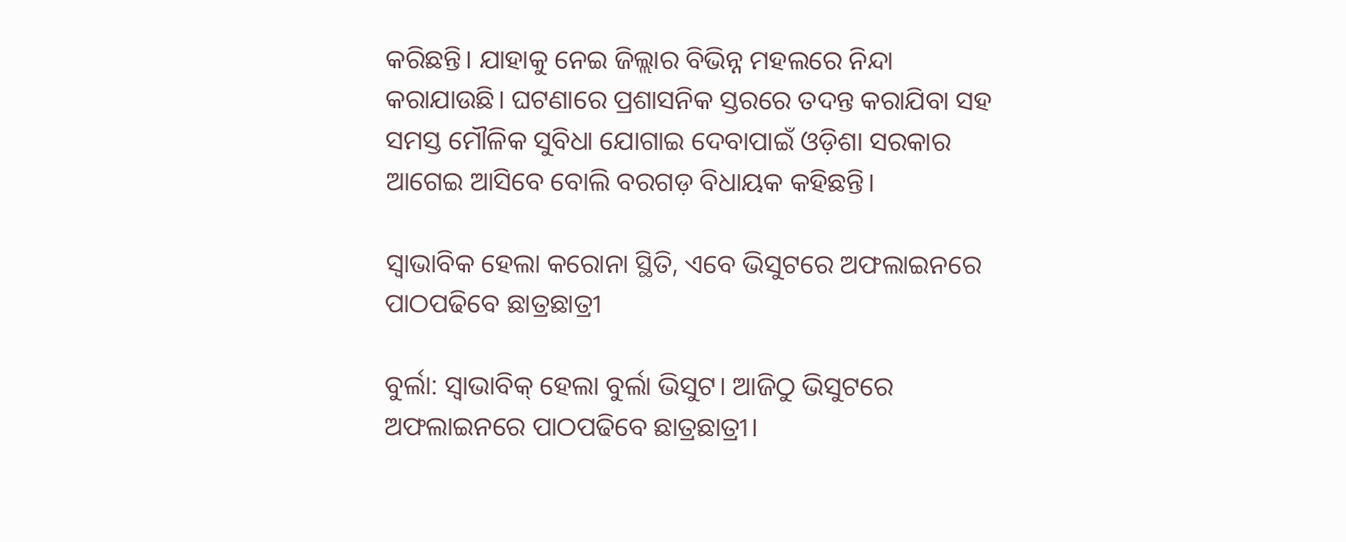କରିଛନ୍ତି। ଯାହାକୁ ନେଇ ଜିଲ୍ଲାର ବିଭିନ୍ନ ମହଲରେ ନିନ୍ଦା କରାଯାଉଛି। ଘଟଣାରେ ପ୍ରଶାସନିକ ସ୍ତରରେ ତଦନ୍ତ କରାଯିବା ସହ ସମସ୍ତ ମୌଳିକ ସୁବିଧା ଯୋଗାଇ ଦେବାପାଇଁ ଓଡ଼ିଶା ସରକାର ଆଗେଇ ଆସିବେ ବୋଲି ବରଗଡ଼ ବିଧାୟକ କହିଛନ୍ତି।

ସ୍ୱାଭାବିକ ହେଲା କରୋନା ସ୍ଥିତି, ଏବେ ଭିସୁଟରେ ଅଫଲାଇନରେ ପାଠପଢିବେ ଛାତ୍ରଛାତ୍ରୀ

ବୁର୍ଲା: ସ୍ୱାଭାବିକ୍ ହେଲା ବୁର୍ଲା ଭିସୁଟ। ଆଜିଠୁ ଭିସୁଟରେ ଅଫଲାଇନରେ ପାଠପଢିବେ ଛାତ୍ରଛାତ୍ରୀ।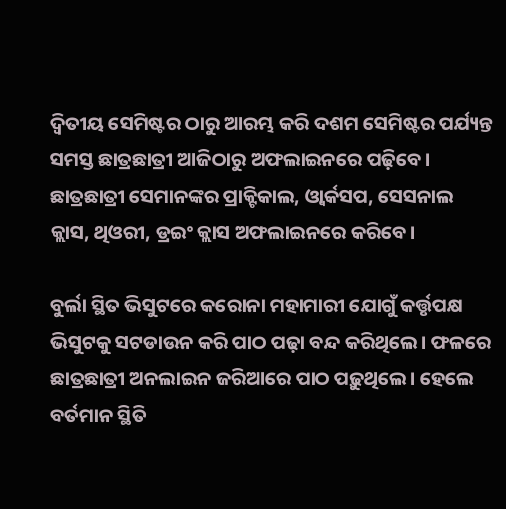ଦ୍ୱିତୀୟ ସେମିଷ୍ଟର ଠାରୁ ଆରମ୍ଭ କରି ଦଶମ ସେମିଷ୍ଟର ପର୍ଯ୍ୟନ୍ତ ସମସ୍ତ ଛାତ୍ରଛାତ୍ରୀ ଆଜିଠାରୁ ଅଫଲାଇନରେ ପଢ଼ିବେ। ଛାତ୍ରଛାତ୍ରୀ ସେମାନଙ୍କର ପ୍ରାକ୍ଟିକାଲ, ଓ୍ୱାର୍କସପ, ସେସନାଲ କ୍ଲାସ, ଥିଓରୀ, ଡ୍ରଇଂ କ୍ଲାସ ଅଫଲାଇନରେ କରିବେ।

ବୁର୍ଲା ସ୍ଥିତ ଭିସୁଟରେ କରୋନା ମହାମାରୀ ଯୋଗୁଁ କର୍ତ୍ତୃପକ୍ଷ ଭିସୁଟକୁ ସଟଡାଉନ କରି ପାଠ ପଢ଼ା ବନ୍ଦ କରିଥିଲେ। ଫଳରେ ଛାତ୍ରଛାତ୍ରୀ ଅନଲାଇନ ଜରିଆରେ ପାଠ ପଢ଼ୁଥିଲେ। ହେଲେ ବର୍ତମାନ ସ୍ଥିତି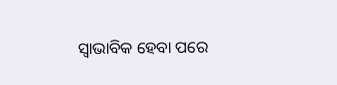ସ୍ୱାଭାବିକ ହେବା ପରେ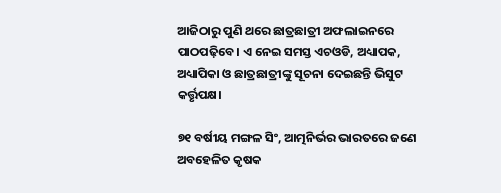ଆଜିଠାରୁ ପୁଣି ଥରେ ଛାତ୍ରଛାତ୍ରୀ ଅଫଲାଇନରେ ପାଠପଢ଼ିବେ। ଏ ନେଇ ସମସ୍ତ ଏଚଓଡି, ଅଧ୍ୟାପକ, ଅଧ୍ୟାପିକା ଓ ଛାତ୍ରଛାତ୍ରୀଙ୍କୁ ସୂଚନା ଦେଇଛନ୍ତି ଭିସୁଟ କର୍ତ୍ତୃପକ୍ଷ।

୭୧ ବର୍ଷୀୟ ମଙ୍ଗଳ ସିଂ, ଆତ୍ମନିର୍ଭର ଭାରତରେ ଜଣେ ଅବହେଳିତ କୃଷକ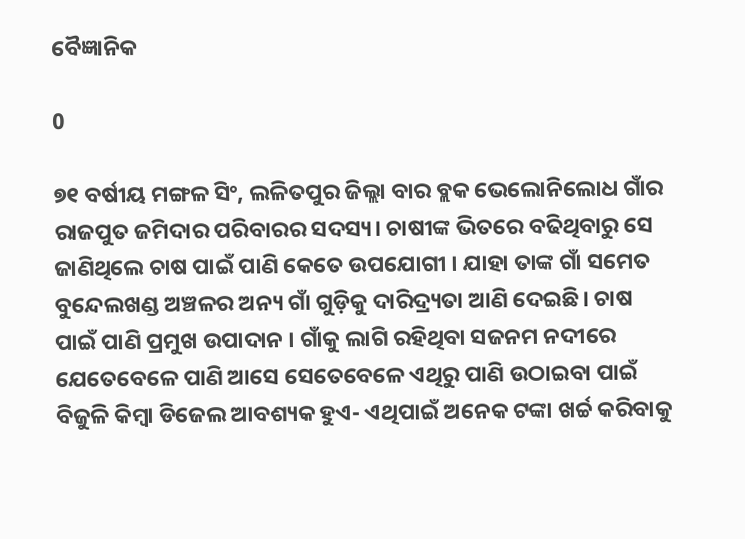ବୈଜ୍ଞାନିକ

0

୭୧ ବର୍ଷୀୟ ମଙ୍ଗଳ ସିଂ, ଲଳିତପୁର ଜିଲ୍ଲା ବାର ବ୍ଲକ ଭେଲୋନିଲୋଧ ଗାଁର ରାଜପୁତ ଜମିଦାର ପରିବାରର ସଦସ୍ୟ। ଚାଷୀଙ୍କ ଭିତରେ ବଢିଥିବାରୁ ସେ ଜାଣିଥିଲେ ଚାଷ ପାଇଁ ପାଣି କେତେ ଉପଯୋଗୀ । ଯାହା ତାଙ୍କ ଗାଁ ସମେତ ବୁନ୍ଦେଲଖଣ୍ଡ ଅଞ୍ଚଳର ଅନ୍ୟ ଗାଁ ଗୁଡ଼ିକୁ ଦାରିଦ୍ର୍ୟତା ଆଣି ଦେଇଛି। ଚାଷ ପାଇଁ ପାଣି ପ୍ରମୁଖ ଉପାଦାନ । ଗାଁକୁ ଲାଗି ରହିଥିବା ସଜନମ ନଦୀରେ ଯେତେବେଳେ ପାଣି ଆସେ ସେତେବେଳେ ଏଥିରୁ ପାଣି ଉଠାଇବା ପାଇଁ ବିଜୁଳି କିମ୍ବା ଡିଜେଲ ଆବଶ୍ୟକ ହୁଏ- ଏଥିପାଇଁ ଅନେକ ଟଙ୍କା ଖର୍ଚ୍ଚ କରିବାକୁ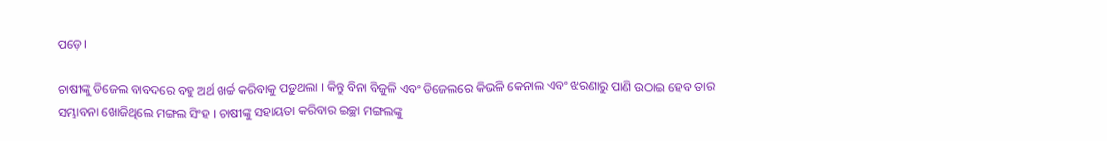ପଡ଼େ।

ଚାଷୀଙ୍କୁ ଡିଜେଲ ବାବଦରେ ବହୁ ଅର୍ଥ ଖର୍ଚ୍ଚ କରିବାକୁ ପଡ଼ୁଥଲା । କିନ୍ତୁ ବିନା ବିଜୁଳି ଏବଂ ଡିଜେଲରେ କିଭଳି କେନାଲ ଏବଂ ଝରଣାରୁ ପାଣି ଉଠାଇ ହେବ ତାର ସମ୍ଭାବନା ଖୋଜିଥିଲେ ମଙ୍ଗଲ ସିଂହ । ଚାଷୀଙ୍କୁ ସହାୟତା କରିବାର ଇଚ୍ଛା ମଙ୍ଗଲଙ୍କୁ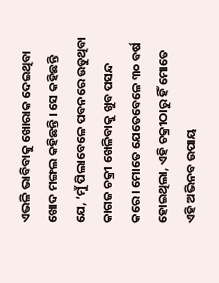ଏଭଳି ଭାବିବାକୁ ଖୋରାକ ଦେଇଥିବା ଖୋଦ ମଙ୍ଗଲ କହିଛନ୍ତି । ସେ କହିଛନ୍ତି ଯେ, ‘ମୁଁ ପିଲାବେଳେ ପବନରେ ଉଡୁଥିବା କାଗଜ ଚକ୍ରୀ ଖେଳିବାକୁ ଖୁବ ପସନ୍ଦ କରେ । ମୋତେ ଯେତେବେଳେ ୩୦ ବର୍ଷ ହୋଇଥିଲା, ଏହି ଚକ୍ରୀଠାରୁ ହିଁ ମୋତେ ଏହି ଅଭିନବ ଉପାୟ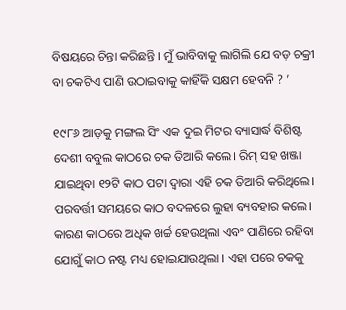ବିଷୟରେ ଚିନ୍ତା କରିଛନ୍ତି । ମୁଁ ଭାବିବାକୁ ଲାଗିଲି ଯେ ବଡ଼ ଚକ୍ରୀ ବା ଚକଟିଏ ପାଣି ଉଠାଇବାକୁ କାହିଁକି ସକ୍ଷମ ହେବନି ? ’

୧୯୮୬ ଆଡ଼କୁ ମଙ୍ଗଲ ସିଂ ଏକ ଦୁଇ ମିଟର ବ୍ୟାସାର୍ଦ୍ଧ ବିଶିଷ୍ଟ ଦେଶୀ ବବୁଲ କାଠରେ ଚକ ତିଆରି କଲେ। ରିମ୍ ସହ ଖଞ୍ଜା ଯାଇଥିବା ୧୨ଟି କାଠ ପଟା ଦ୍ୱାରା ଏହି ଚକ ତିଆରି କରିଥିଲେ। ପରବର୍ତ୍ତୀ ସମୟରେ କାଠ ବଦଳରେ ଲୁହା ବ୍ୟବହାର କଲେ। କାରଣ କାଠରେ ଅଧିକ ଖର୍ଚ୍ଚ ହେଉଥିଲା ଏବଂ ପାଣିରେ ରହିବା ଯୋଗୁଁ କାଠ ନଷ୍ଟ ମଧ୍ୟ ହୋଇଯାଉଥିଲା । ଏହା ପରେ ଚକକୁ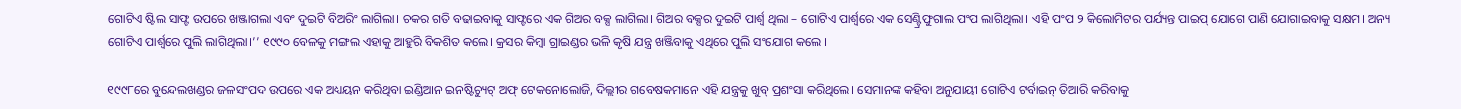ଗୋଟିଏ ଷ୍ଟିଲ ସାଫ୍ଟ ଉପରେ ଖଞ୍ଜାଗଲା ଏବଂ ଦୁଇଟି ବିଅରିଂ ଲାଗିଲା। ଚକର ଗତି ବଢାଇବାକୁ ସାଫ୍ଟରେ ଏକ ଗିଅର ବକ୍ସ ଲାଗିଲା। ଗିଅର ବକ୍ସର ଦୁଇଟି ପାର୍ଶ୍ୱ ଥିଲା – ଗୋଟିଏ ପାର୍ଶ୍ୱରେ ଏକ ସେଣ୍ଟ୍ରିଫୁଗାଲ ପଂପ ଲାଗିଥିଲା। ଏହି ପଂପ ୨ କିଲୋମିଟର ପର୍ଯ୍ୟନ୍ତ ପାଇପ୍ ଯୋଗେ ପାଣି ଯୋଗାଇବାକୁ ସକ୍ଷମ। ଅନ୍ୟ ଗୋଟିଏ ପାର୍ଶ୍ୱରେ ପୁଲି ଲାଗିଥିଲା।’’ ୧୯୯୦ ବେଳକୁ ମଙ୍ଗଲ ଏହାକୁ ଆହୁରି ବିକଶିତ କଲେ। କ୍ରସର କିମ୍ବା ଗ୍ରାଇଣ୍ଡର ଭଳି କୃଷି ଯନ୍ତ୍ର ଖଞ୍ଜିବାକୁ ଏଥିରେ ପୁଲି ସଂଯୋଗ କଲେ ।

୧୯୯୮ରେ ବୁନ୍ଦେଲଖଣ୍ଡର ଜଳସଂପଦ ଉପରେ ଏକ ଅଧ୍ୟୟନ କରିଥିବା ଇଣ୍ଡିଆନ ଇନଷ୍ଟିଚ୍ୟୁଟ୍ ଅଫ୍ ଟେକନୋଲୋଜି, ଦିଲ୍ଲୀର ଗବେଷକମାନେ ଏହି ଯନ୍ତ୍ରକୁ ଖୁବ୍ ପ୍ରଶଂସା କରିଥିଲେ। ସେମାନଙ୍କ କହିବା ଅନୁଯାୟୀ ଗୋଟିଏ ଟର୍ବାଇନ୍ ତିଆରି କରିବାକୁ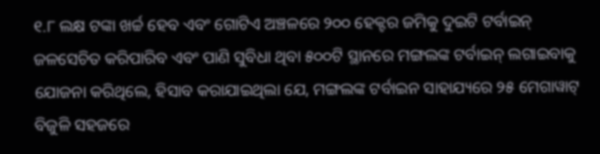୧.୮ ଲକ୍ଷ ଟଙ୍କା ଖର୍ଚ୍ଚ ହେବ ଏବଂ ଗୋଟିଏ ଅଞ୍ଚଳରେ ୨୦୦ ହେକ୍ଟର ଜମିକୁ ଦୁଇଟି ଟର୍ବାଇନ୍ ଜଳସେଚିତ କରିପାରିବ ଏବଂ ପାଣି ସୁବିଧା ଥିବା ୫୦୦ଟି ସ୍ଥାନରେ ମଙ୍ଗଲଙ୍କ ଟର୍ବାଇନ୍ ଲଗାଇବାକୁ ଯୋଜନା କରିଥିଲେ, ହିସାବ କରାଯାଇଥିଲା ଯେ, ମଙ୍ଗଲଙ୍କ ଟର୍ବାଇନ ସାହାଯ୍ୟରେ ୨୫ ମେଗାୱାଟ୍ ବିଜୁଳି ସହଜରେ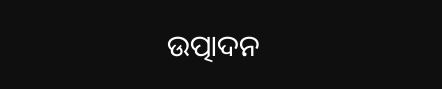ଉତ୍ପାଦନ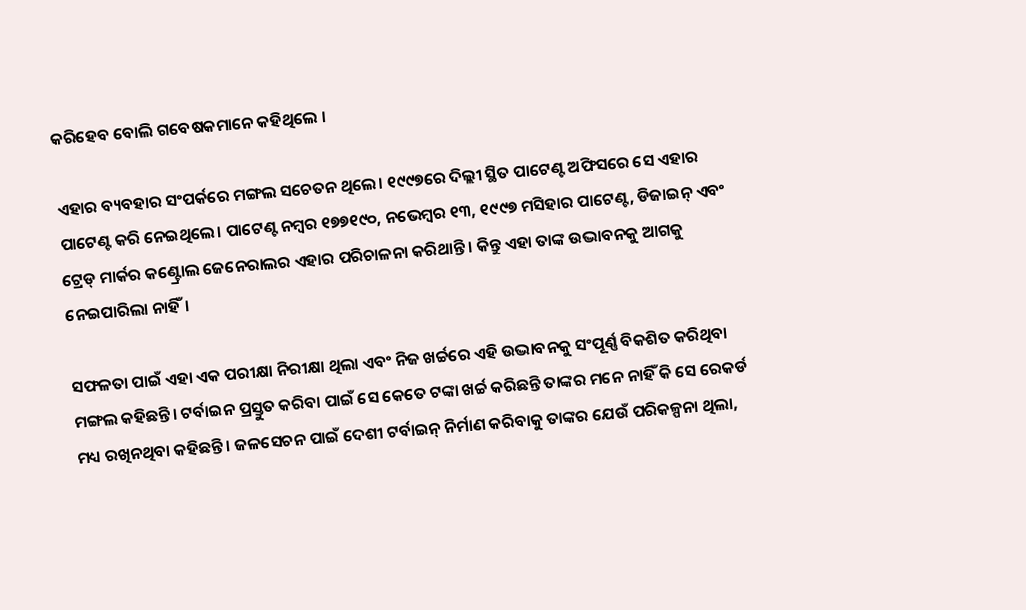କରିହେବ ବୋଲି ଗବେଷକମାନେ କହିଥିଲେ ।

ଏହାର ବ୍ୟବହାର ସଂପର୍କରେ ମଙ୍ଗଲ ସଚେତନ ଥିଲେ। ୧୯୯୭ରେ ଦିଲ୍ଲୀ ସ୍ଥିତ ପାଟେଣ୍ଟ ଅଫିସରେ ସେ ଏହାର ପାଟେଣ୍ଟ କରି ନେଇଥିଲେ। ପାଟେଣ୍ଟ ନମ୍ବର ୧୭୭୧୯୦, ନଭେମ୍ବର ୧୩, ୧୯୯୭ ମସିହାର ପାଟେଣ୍ଟ, ଡିଜାଇନ୍ ଏବଂ ଟ୍ରେଡ୍ ମାର୍କର କଣ୍ଟ୍ରୋଲ ଜେନେରାଲର ଏହାର ପରିଚାଳନା କରିଥାନ୍ତି । କିନ୍ତୁ ଏହା ତାଙ୍କ ଉଦ୍ଭାବନକୁ ଆଗକୁ ନେଇପାରିଲା ନାହିଁ।

ସଫଳତା ପାଇଁ ଏହା ଏକ ପରୀକ୍ଷା ନିରୀକ୍ଷା ଥିଲା ଏବଂ ନିଜ ଖର୍ଚ୍ଚରେ ଏହି ଉଦ୍ଭାବନକୁ ସଂପୂର୍ଣ୍ଣ ବିକଶିତ କରିଥିବା ମଙ୍ଗଲ କହିଛନ୍ତି। ଟର୍ବାଇନ ପ୍ରସ୍ତୁତ କରିବା ପାଇଁ ସେ କେତେ ଟଙ୍କା ଖର୍ଚ୍ଚ କରିଛନ୍ତି ତାଙ୍କର ମନେ ନାହିଁ କି ସେ ରେକର୍ଡ ମଧ୍ୟ ରଖିନଥିବା କହିଛନ୍ତି । ଜଳସେଚନ ପାଇଁ ଦେଶୀ ଟର୍ବାଇନ୍ ନିର୍ମାଣ କରିବାକୁ ତାଙ୍କର ଯେଉଁ ପରିକଳ୍ପନା ଥିଲା,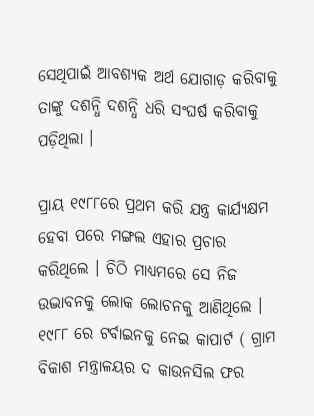ସେଥିପାଇଁ ଆବଶ୍ୟକ ଅର୍ଥ ଯୋଗାଡ଼ କରିବାକୁ ତାଙ୍କୁ ଦଶନ୍ଧି ଦଶନ୍ଧି ଧରି ସଂଘର୍ଷ କରିବାକୁ ପଡ଼ିଥିଲା ।

ପ୍ରାୟ ୧୯୮୮ରେ ପ୍ରଥମ କରି ଯନ୍ତ୍ର କାର୍ଯ୍ୟକ୍ଷମ ହେବା ପରେ ମଙ୍ଗଲ ଏହାର ପ୍ରଚାର କରିଥିଲେ । ଚିଠି ମାଧ୍ୟମରେ ସେ ନିଜ ଉଦ୍ଭାବନକୁ ଲୋକ ଲୋଚନକୁ ଆଣିଥିଲେ । ୧୯୮୮ ରେ ଟର୍ବାଇନକୁ ନେଇ କାପାର୍ଟ ( ଗ୍ରାମ ବିକାଶ ମନ୍ତ୍ରାଳୟର ଦ କାଉନସିଲ ଫର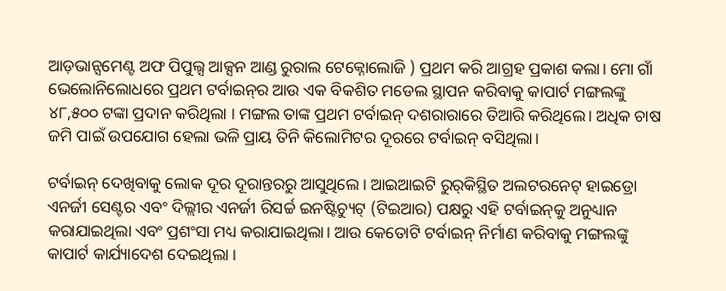ଆଡ଼ଭାନ୍ସମେଣ୍ଟ ଅଫ ପିପୁଲ୍ସ ଆକ୍ସନ ଆଣ୍ଡ ରୁରାଲ ଟେକ୍ନୋଲୋଜି ) ପ୍ରଥମ କରି ଆଗ୍ରହ ପ୍ରକାଶ କଲା। ମୋ ଗାଁ ଭେଲୋନିଲୋଧରେ ପ୍ରଥମ ଟର୍ବାଇନ୍‌ର ଆଉ ଏକ ବିକଶିତ ମଡେଲ ସ୍ଥାପନ କରିବାକୁ କାପାର୍ଟ ମଙ୍ଗଲଙ୍କୁ ୪୮,୫୦୦ ଟଙ୍କା ପ୍ରଦାନ କରିଥିଲା । ମଙ୍ଗଲ ତାଙ୍କ ପ୍ରଥମ ଟର୍ବାଇନ୍ ଦଶରାରାରେ ତିଆରି କରିଥିଲେ। ଅଧିକ ଚାଷ ଜମି ପାଇଁ ଉପଯୋଗ ହେଲା ଭଳି ପ୍ରାୟ ତିନି କିଲୋମିଟର ଦୂରରେ ଟର୍ବାଇନ୍ ବସିଥିଲା।

ଟର୍ବାଇନ୍ ଦେଖିବାକୁ ଲୋକ ଦୂର ଦୂରାନ୍ତରରୁ ଆସୁଥିଲେ । ଆଇଆଇଟି ରୁର୍‌କିସ୍ଥିତ ଅଲଟରନେଟ୍ ହାଇଡ୍ରୋ ଏନର୍ଜୀ ସେଣ୍ଟର ଏବଂ ଦିଲ୍ଲୀର ଏନର୍ଜୀ ରିସର୍ଚ୍ଚ ଇନଷ୍ଟିଚ୍ୟୁଟ୍ (ଟିଇଆର) ପକ୍ଷରୁ ଏହି ଟର୍ବାଇନ୍‌କୁ ଅନୁଧ୍ୟାନ କରାଯାଇଥିଲା ଏବଂ ପ୍ରଶଂସା ମଧ୍ୟ କରାଯାଇଥିଲା। ଆଉ କେତୋଟି ଟର୍ବାଇନ୍ ନିର୍ମାଣ କରିବାକୁ ମଙ୍ଗଲଙ୍କୁ କାପାର୍ଟ କାର୍ଯ୍ୟାଦେଶ ଦେଇଥିଲା ।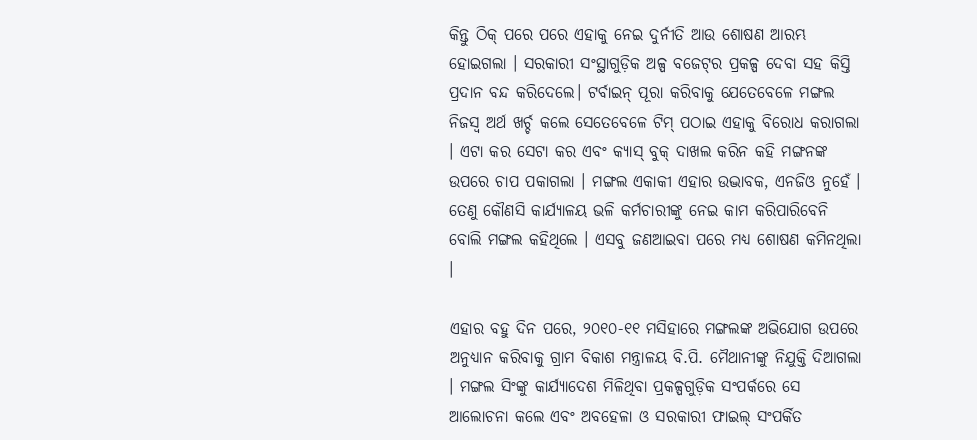କିନ୍ତୁ ଠିକ୍ ପରେ ପରେ ଏହାକୁ ନେଇ ଦୁର୍ନୀତି ଆଉ ଶୋଷଣ ଆରମ୍ଭ ହୋଇଗଲା । ସରକାରୀ ସଂସ୍ଥାଗୁଡ଼ିକ ଅଳ୍ପ ବଜେଟ୍‌ର ପ୍ରକଳ୍ପ ଦେବା ସହ କିସ୍ତି ପ୍ରଦାନ ବନ୍ଦ କରିଦେଲେ। ଟର୍ବାଇନ୍ ପୂରା କରିବାକୁ ଯେତେବେଳେ ମଙ୍ଗଲ ନିଜସ୍ୱ ଅର୍ଥ ଖର୍ଚ୍ଚ କଲେ ସେତେବେଳେ ଟିମ୍ ପଠାଇ ଏହାକୁ ବିରୋଧ କରାଗଲା । ଏଟା କର ସେଟା କର ଏବଂ କ୍ୟାସ୍ ବୁକ୍ ଦାଖଲ କରିନ କହି ମଙ୍ଗନଙ୍କ ଉପରେ ଚାପ ପକାଗଲା । ମଙ୍ଗଲ ଏକାକୀ ଏହାର ଉଦ୍ଭାବକ, ଏନଜିଓ ନୁହେଁ । ତେଣୁ କୌଣସି କାର୍ଯ୍ୟାଳୟ ଭଳି କର୍ମଚାରୀଙ୍କୁ ନେଇ କାମ କରିପାରିବେନି ବୋଲି ମଙ୍ଗଲ କହିଥିଲେ । ଏସବୁ ଜଣଆଇବା ପରେ ମଧ୍ୟ ଶୋଷଣ କମିନଥିଲା ।

ଏହାର ବହୁ ଦିନ ପରେ, ୨୦୧୦-୧୧ ମସିହାରେ ମଙ୍ଗଲଙ୍କ ଅଭିଯୋଗ ଉପରେ ଅନୁଧ୍ୟାନ କରିବାକୁ ଗ୍ରାମ ବିକାଶ ମନ୍ତ୍ରାଳୟ ବି.ପି. ମୈଥାନୀଙ୍କୁ ନିଯୁକ୍ତି ଦିଆଗଲା । ମଙ୍ଗଲ ସିଂଙ୍କୁ କାର୍ଯ୍ୟାଦେଶ ମିଳିଥିବା ପ୍ରକଳ୍ପଗୁଡ଼ିକ ସଂପର୍କରେ ସେ ଆଲୋଚନା କଲେ ଏବଂ ଅବହେଳା ଓ ସରକାରୀ ଫାଇଲ୍ ସଂପର୍କିତ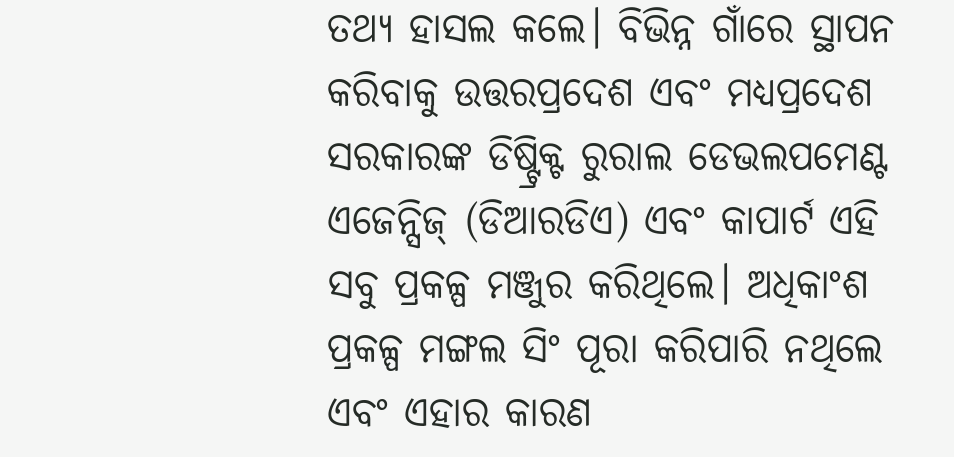ତଥ୍ୟ ହାସଲ କଲେ। ବିଭିନ୍ନ ଗାଁରେ ସ୍ଥାପନ କରିବାକୁ ଉତ୍ତରପ୍ରଦେଶ ଏବଂ ମଧ୍ୟପ୍ରଦେଶ ସରକାରଙ୍କ ଡିଷ୍ଟ୍ରିକ୍ଟ ରୁରାଲ ଡେଭଲପମେଣ୍ଟ ଏଜେନ୍ସିଜ୍ (ଡିଆରଡିଏ) ଏବଂ କାପାର୍ଟ ଏହି ସବୁ ପ୍ରକଳ୍ପ ମଞ୍ଜୁର କରିଥିଲେ। ଅଧିକାଂଶ ପ୍ରକଳ୍ପ ମଙ୍ଗଲ ସିଂ ପୂରା କରିପାରି ନଥିଲେ ଏବଂ ଏହାର କାରଣ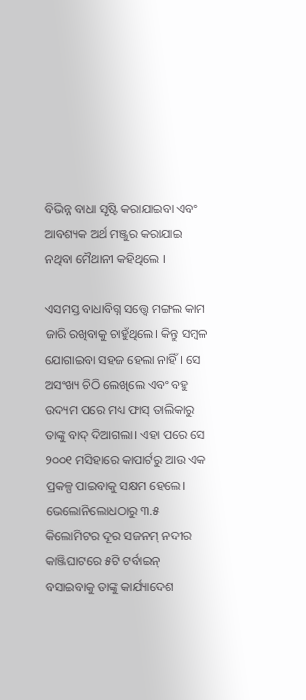ବିଭିନ୍ନ ବାଧା ସୃଷ୍ଟି କରାଯାଇବା ଏବଂ ଆବଶ୍ୟକ ଅର୍ଥ ମଞ୍ଜୁର କରାଯାଇ ନଥିବା ମୈଥାନୀ କହିଥିଲେ ।

ଏସମସ୍ତ ବାଧାବିଗ୍ନ ସତ୍ତ୍ୱେ ମଙ୍ଗଲ କାମ ଜାରି ରଖିବାକୁ ଚାହୁଁଥିଲେ। କିନ୍ତୁ ସମ୍ବଳ ଯୋଗାଇବା ସହଜ ହେଲା ନାହିଁ । ସେ ଅସଂଖ୍ୟ ଚିଠି ଲେଖିଲେ ଏବଂ ବହୁ ଉଦ୍ୟମ ପରେ ମଧ୍ୟ ଫାସ୍ ତାଲିକାରୁ ତାଙ୍କୁ ବାଦ୍ ଦିଆଗଲା। ଏହା ପରେ ସେ ୨୦୦୧ ମସିହାରେ କାପାର୍ଟରୁ ଆଉ ଏକ ପ୍ରକଳ୍ପ ପାଇବାକୁ ସକ୍ଷମ ହେଲେ। ଭେଲୋନିଲୋଧଠାରୁ ୩.୫ କିଲୋମିଟର ଦୂର ସଜନମ୍ ନଦୀର କାଞ୍ଜିଘାଟରେ ୫ଟି ଟର୍ବାଇନ୍ ବସାଇବାକୁ ତାଙ୍କୁ କାର୍ଯ୍ୟାଦେଶ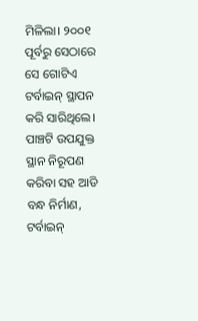ମିଳିଲା। ୨୦୦୧ ପୂର୍ବରୁ ସେଠାରେ ସେ ଗୋଟିଏ ଟର୍ବାଇନ୍ ସ୍ଥାପନ କରି ସାରିଥିଲେ। ପାଞ୍ଚଟି ଉପଯୁକ୍ତ ସ୍ଥାନ ନିରୂପଣ କରିବା ସହ ଆଡି ବନ୍ଧ ନିର୍ମାଣ, ଟର୍ବାଇନ୍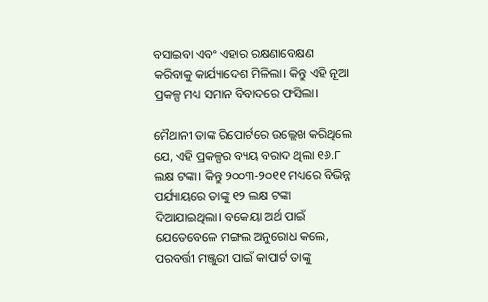ବସାଇବା ଏବଂ ଏହାର ରକ୍ଷଣାବେକ୍ଷଣ କରିବାକୁ କାର୍ଯ୍ୟାଦେଶ ମିଳିଲା। କିନ୍ତୁ ଏହି ନୂଆ ପ୍ରକଳ୍ପ ମଧ୍ୟ ସମାନ ବିବାଦରେ ଫସିଲା।

ମୈଥାନୀ ତାଙ୍କ ରିପୋର୍ଟରେ ଉଲ୍ଲେଖ କରିଥିଲେ ଯେ, ଏହି ପ୍ରକଳ୍ପର ବ୍ୟୟ ବରାଦ ଥିଲା ୧୬.୮ ଲକ୍ଷ ଟଙ୍କା। କିନ୍ତୁ ୨୦୦୩-୨୦୧୧ ମଧ୍ୟରେ ବିଭିନ୍ନ ପର୍ଯ୍ୟାୟରେ ତାଙ୍କୁ ୧୨ ଲକ୍ଷ ଟଙ୍କା ଦିଆଯାଇଥିଲା। ବକେୟା ଅର୍ଥ ପାଇଁ ଯେତେବେଳେ ମଙ୍ଗଲ ଅନୁରୋଧ କଲେ, ପରବର୍ତ୍ତୀ ମଞ୍ଜୁରୀ ପାଇଁ କାପାର୍ଟ ତାଙ୍କୁ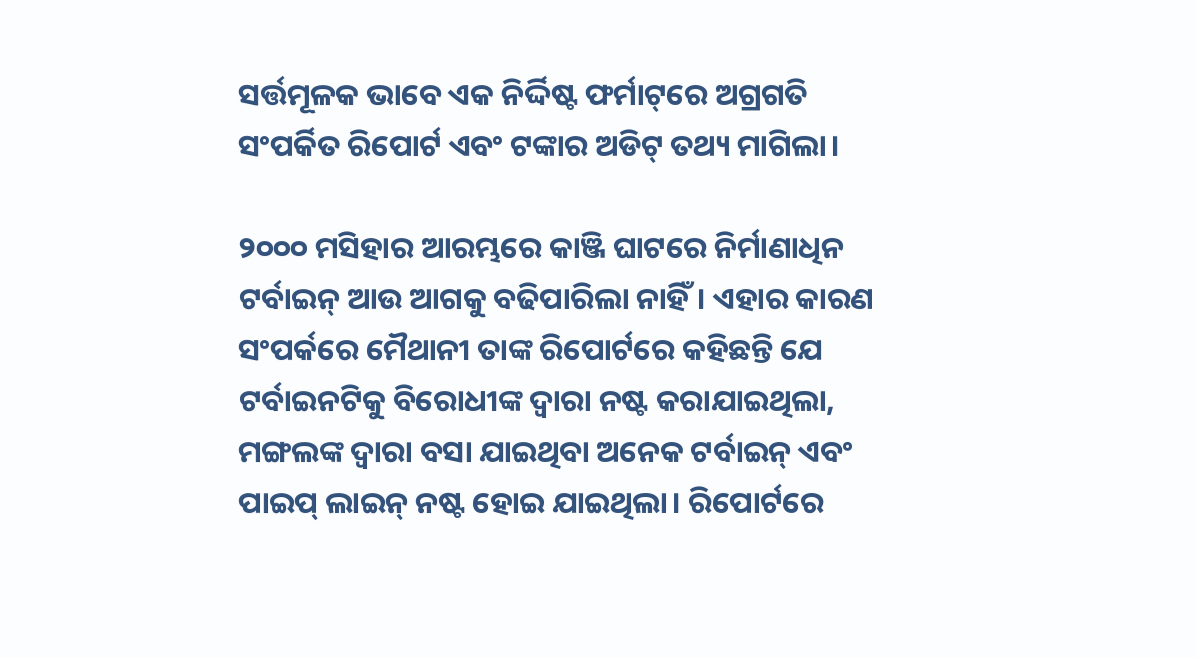ସର୍ତ୍ତମୂଳକ ଭାବେ ଏକ ନିର୍ଦ୍ଦିଷ୍ଟ ଫର୍ମାଟ୍‌ରେ ଅଗ୍ରଗତି ସଂପର୍କିତ ରିପୋର୍ଟ ଏବଂ ଟଙ୍କାର ଅଡିଟ୍ ତଥ୍ୟ ମାଗିଲା।

୨୦୦୦ ମସିହାର ଆରମ୍ଭରେ କାଞ୍ଜି ଘାଟରେ ନିର୍ମାଣାଧିନ ଟର୍ବାଇନ୍ ଆଉ ଆଗକୁ ବଢିପାରିଲା ନାହିଁ। ଏହାର କାରଣ ସଂପର୍କରେ ମୈଥାନୀ ତାଙ୍କ ରିପୋର୍ଟରେ କହିଛନ୍ତି ଯେ ଟର୍ବାଇନଟିକୁ ବିରୋଧୀଙ୍କ ଦ୍ୱାରା ନଷ୍ଟ କରାଯାଇଥିଲା, ମଙ୍ଗଲଙ୍କ ଦ୍ୱାରା ବସା ଯାଇଥିବା ଅନେକ ଟର୍ବାଇନ୍ ଏବଂ ପାଇପ୍ ଲାଇନ୍ ନଷ୍ଟ ହୋଇ ଯାଇଥିଲା। ରିପୋର୍ଟରେ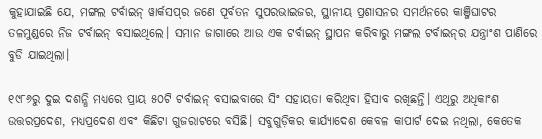କୁହାଯାଇଛି ଯେ, ମଙ୍ଗଲ ଟର୍ବାଇନ୍ ୱାର୍କସପ୍‌ର ଜଣେ ପୂର୍ବତନ ସୁପରଭାଇଜର, ସ୍ଥାନୀୟ ପ୍ରଶାସନର ସମର୍ଥନରେ କାଞ୍ଜିଘାଟର ତଳମୁଣ୍ଡରେ ନିଜ ଟର୍ବାଇନ୍ ବସାଇଥିଲେ। ସମାନ ଜାଗାରେ ଆଉ ଏକ ଟର୍ବାଇନ୍ ସ୍ଥାପନ କରିବାରୁ ମଙ୍ଗଲ ଟର୍ବାଇନ୍‌ର ଯନ୍ତ୍ରାଂଶ ପାଣିରେ ବୁଡି ଯାଇଥିଲା।

୧୯୮୬ରୁ ଦୁଇ ଦଶନ୍ଧି ମଧ୍ୟରେ ପ୍ରାୟ ୫୦ଟି ଟର୍ବାଇନ୍ ବସାଇବାରେ ସିଂ ସହାୟତା କରିଥିବା ହିସାବ ରଖିଛନ୍ତି। ଏଥିରୁ ଅଧିକାଂଶ ଉତ୍ତରପ୍ରଦେଶ, ମଧ୍ୟପ୍ରଦେଶ ଏବଂ କିଛିଟା ଗୁଜରାଟରେ ବସିଛି। ସବୁଗୁଡ଼ିକର କାର୍ଯ୍ୟାଦେଶ କେବଳ କାପାର୍ଟ ଦେଇ ନଥିଲା, କେତେକ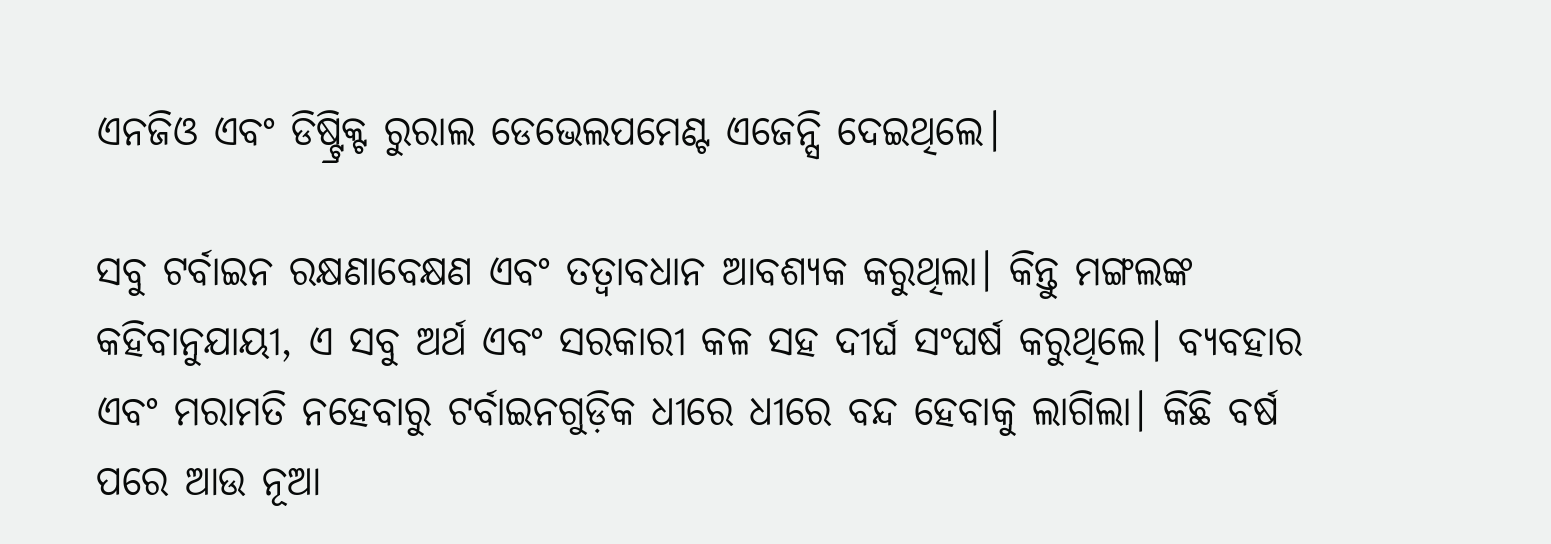ଏନଜିଓ ଏବଂ ଡିଷ୍ଟ୍ରିକ୍ଟ ରୁରାଲ ଡେଭେଲପମେଣ୍ଟ ଏଜେନ୍ସି ଦେଇଥିଲେ।

ସବୁ ଟର୍ବାଇନ ରକ୍ଷଣାବେକ୍ଷଣ ଏବଂ ତତ୍ୱାବଧାନ ଆବଶ୍ୟକ କରୁଥିଲା। କିନ୍ତୁ ମଙ୍ଗଲଙ୍କ କହିବାନୁଯାୟୀ, ଏ ସବୁ ଅର୍ଥ ଏବଂ ସରକାରୀ କଳ ସହ ଦୀର୍ଘ ସଂଘର୍ଷ କରୁଥିଲେ। ବ୍ୟବହାର ଏବଂ ମରାମତି ନହେବାରୁ ଟର୍ବାଇନଗୁଡ଼ିକ ଧୀରେ ଧୀରେ ବନ୍ଦ ହେବାକୁ ଲାଗିଲା। କିଛି ବର୍ଷ ପରେ ଆଉ ନୂଆ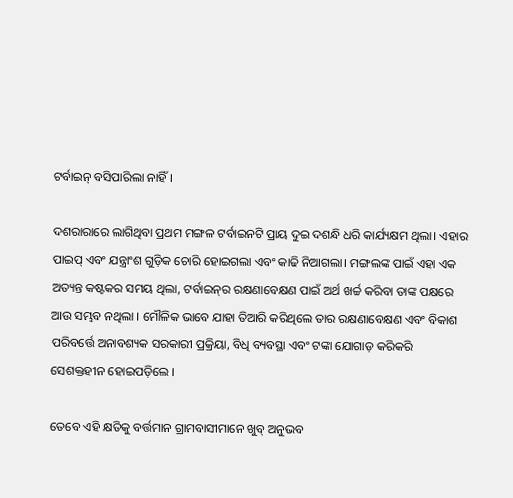ଟର୍ବାଇନ୍ ବସିପାରିଲା ନାହିଁ।

ଦଶରାରାରେ ଲାଗିଥିବା ପ୍ରଥମ ମଙ୍ଗଳ ଟର୍ବାଇନଟି ପ୍ରାୟ ଦୁଇ ଦଶନ୍ଧି ଧରି କାର୍ଯ୍ୟକ୍ଷମ ଥିଲା। ଏହାର ପାଇପ୍ ଏବଂ ଯନ୍ତ୍ରାଂଶ ଗୁଡ଼ିକ ଚୋରି ହୋଇଗଲା ଏବଂ କାଢି ନିଆଗଲା। ମଙ୍ଗଲଙ୍କ ପାଇଁ ଏହା ଏକ ଅତ୍ୟନ୍ତ କଷ୍ଟକର ସମୟ ଥିଲା, ଟର୍ବାଇନ୍‌ର ରକ୍ଷଣାବେକ୍ଷଣ ପାଇଁ ଅର୍ଥ ଖର୍ଚ୍ଚ କରିବା ତାଙ୍କ ପକ୍ଷରେ ଆଉ ସମ୍ଭବ ନଥିଲା । ମୌଳିକ ଭାବେ ଯାହା ତିଆରି କରିଥିଲେ ତାର ରକ୍ଷଣାବେକ୍ଷଣ ଏବଂ ବିକାଶ ପରିବର୍ତ୍ତେ ଅନାବଶ୍ୟକ ସରକାରୀ ପ୍ରକ୍ରିୟା, ବିଧି ବ୍ୟବସ୍ଥା ଏବଂ ଟଙ୍କା ଯୋଗାଡ଼ କରିକରି ସେଶକ୍ତହୀନ ହୋଇପଡ଼ିଲେ ।

ତେବେ ଏହି କ୍ଷତିକୁ ବର୍ତ୍ତମାନ ଗ୍ରାମବାସୀମାନେ ଖୁବ୍ ଅନୁଭବ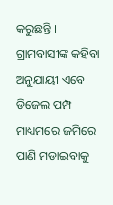କରୁଛନ୍ତି । ଗ୍ରାମବାସୀଙ୍କ କହିବା ଅନୁଯାୟୀ ଏବେ ଡିଜେଲ ପମ୍ପ ମାଧ୍ୟମରେ ଜମିରେ ପାଣି ମଡାଇବାକୁ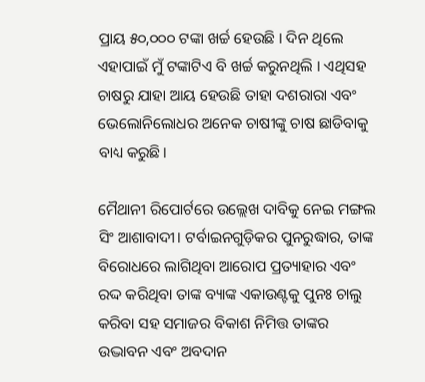ପ୍ରାୟ ୫୦,୦୦୦ ଟଙ୍କା ଖର୍ଚ୍ଚ ହେଉଛି । ଦିନ ଥିଲେ ଏହାପାଇଁ ମୁଁ ଟଙ୍କାଟିଏ ବି ଖର୍ଚ୍ଚ କରୁନଥିଲି । ଏଥିସହ ଚାଷରୁ ଯାହା ଆୟ ହେଉଛି ତାହା ଦଶରାରା ଏବଂ ଭେଲୋନିଲୋଧର ଅନେକ ଚାଷୀଙ୍କୁ ଚାଷ ଛାଡିବାକୁ ବାଧ୍ୟ କରୁଛି।

ମୈଥାନୀ ରିପୋର୍ଟରେ ଉଲ୍ଲେଖ ଦାବିକୁ ନେଇ ମଙ୍ଗଲ ସିଂ ଆଶାବାଦୀ। ଟର୍ବାଇନଗୁଡ଼ିକର ପୁନରୁଦ୍ଧାର, ତାଙ୍କ ବିରୋଧରେ ଲାଗିଥିବା ଆରୋପ ପ୍ରତ୍ୟାହାର ଏବଂ ରଦ୍ଦ କରିଥିବା ତାଙ୍କ ବ୍ୟାଙ୍କ ଏକାଉଣ୍ଟକୁ ପୁନଃ ଚାଲୁ କରିବା ସହ ସମାଜର ବିକାଶ ନିମିତ୍ତ ତାଙ୍କର ଉଦ୍ଭାବନ ଏବଂ ଅବଦାନ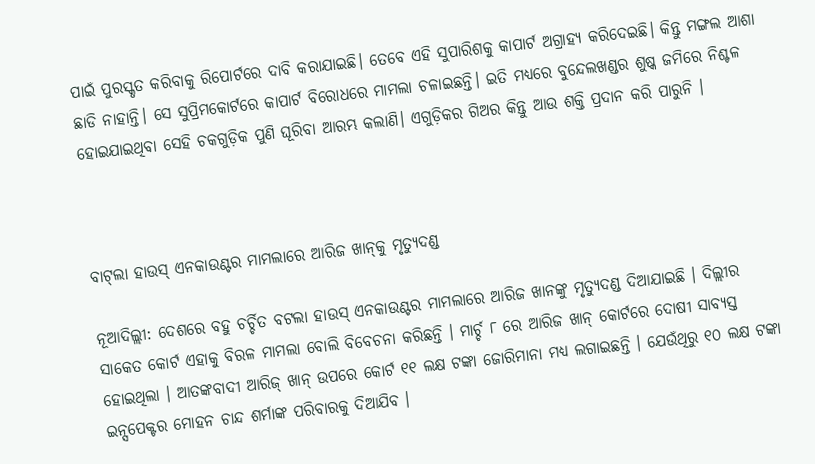ପାଇଁ ପୁରସ୍କୃତ କରିବାକୁ ରିପୋର୍ଟରେ ଦାବି କରାଯାଇଛି। ତେବେ ଏହି ସୁପାରିଶକୁ କାପାର୍ଟ ଅଗ୍ରାହ୍ୟ କରିଦେଇଛି। କିନ୍ତୁ ମଙ୍ଗଲ ଆଶା ଛାଡି ନାହାନ୍ତି। ସେ ସୁପ୍ରିମକୋର୍ଟରେ କାପାର୍ଟ ବିରୋଧରେ ମାମଲା ଚଳାଇଛନ୍ତି। ଇତି ମଧ୍ୟରେ ବୁନ୍ଦେଲଖଣ୍ଡର ଶୁଷ୍କ ଜମିରେ ନିଶ୍ଚଳ ହୋଇଯାଇଥିବା ସେହି ଚକଗୁଡ଼ିକ ପୁଣି ଘୂରିବା ଆରମ୍ଭ କଲାଣି। ଏଗୁଡ଼ିକର ଗିଅର କିନ୍ତୁ ଆଉ ଶକ୍ତି ପ୍ରଦାନ କରି ପାରୁନି ।



ବାଟ୍‌ଲା ହାଉସ୍‌ ଏନକାଉଣ୍ଟର ମାମଲାରେ ଆରିଜ ଖାନ୍‌କୁ ମୃତ୍ୟୁଦଣ୍ଡ

ନୂଆଦିଲ୍ଲୀ: ଦେଶରେ ବହୁ ଚର୍ଚ୍ଚିତ ବଟଲା ହାଉସ୍‌ ଏନକାଉଣ୍ଟର ମାମଲାରେ ଆରିଜ ଖାନଙ୍କୁ ମୃତ୍ୟୁଦଣ୍ଡ ଦିଆଯାଇଛି । ଦିଲ୍ଲୀର ସାକେତ କୋର୍ଟ ଏହାକୁ ବିରଳ ମାମଲା ବୋଲି ବିବେଚନା କରିଛନ୍ତି । ମାର୍ଚ୍ଚ ୮ ରେ ଆରିଜ ଖାନ୍‌ କୋର୍ଟରେ ଦୋଷୀ ସାବ୍ୟସ୍ତ ହୋଇଥିଲା । ଆତଙ୍କବାଦୀ ଆରିଜ୍‌ ଖାନ୍‌ ଉପରେ କୋର୍ଟ ୧୧ ଲକ୍ଷ ଟଙ୍କା ଜୋରିମାନା ମଧ୍ୟ ଲଗାଇଛନ୍ତି । ଯେଉଁଥିରୁ ୧୦ ଲକ୍ଷ ଟଙ୍କା ଇନ୍ସପେକ୍ଟର ମୋହନ ଚାନ୍ଦ ଶର୍ମାଙ୍କ ପରିବାରକୁ ଦିଆଯିବ ।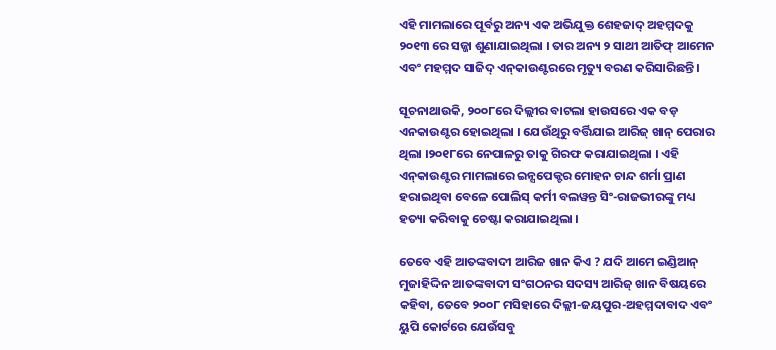ଏହି ମାମଲାରେ ପୂର୍ବରୁ ଅନ୍ୟ ଏକ ଅଭିଯୁକ୍ତ ଶେହଜାଦ୍‌ ଅହମ୍ମଦକୁ ୨୦୧୩ ରେ ସଜ୍ଜା ଶୁଣାଯାଇଥିଲା । ତାର ଅନ୍ୟ ୨ ସାଥୀ ଆତିଫ୍‌ ଆମେନ ଏବଂ ମହମ୍ମଦ ସାଜିଦ୍‌ ଏନ୍‌କାଉଣ୍ଟରରେ ମୃତ୍ୟୁ ବରଣ କରିସାରିଛନ୍ତି ।

ସୂଚନାଥାଉକି, ୨୦୦୮ରେ ଦିଲ୍ଲୀର ବାଟଲା ହାଉସରେ ଏକ ବଡ଼ ଏନକାଉଣ୍ଟର ହୋଇଥିଲା । ଯେଉଁଥିରୁ ବର୍ତ୍ତିଯାଇ ଆରିଜ୍‌ ଖାନ୍‌ ପେରାର ଥିଲା ।୨୦୧୮ରେ ନେପାଳରୁ ତାକୁ ଗିରଫ କରାଯାଇଥିଲା । ଏହି ଏନ୍‌କାଉଣ୍ଟର ମାମଲାରେ ଇନ୍ସପେକ୍ଟର ମୋହନ ଚାନ୍ଦ ଶର୍ମା ପ୍ରାଣ ହରାଇଥିବା ବେଳେ ପୋଲିସ୍ କର୍ମୀ ବଲୱନ୍ତ ସିଂ-ରାଜଭୀରଙ୍କୁ ମଧ୍ୟ ହତ୍ୟା କରିବାକୁ ଚେଷ୍ଟା କରାଯାଇଥିଲା ।

ତେବେ ଏହି ଆତଙ୍କବାଦୀ ଆରିଜ ଖାନ କିଏ ? ଯଦି ଆମେ ଇଣ୍ଡିଆନ୍‌ ମୁଜାହିଦ୍ଦିନ ଆତଙ୍କବାଦୀ ସଂଗଠନର ସଦସ୍ୟ ଆରିଜ୍‌ ଖାନ ବିଷୟରେ କହିବା, ତେବେ ୨୦୦୮ ମସିହାରେ ଦିଲ୍ଲୀ-ଜୟପୁର-ଅହମ୍ମଦାବାଦ ଏବଂ ୟୁପି କୋର୍ଟରେ ଯେଉଁସବୁ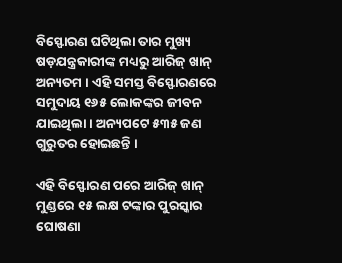ବିସ୍ଫୋରଣ ଘଟିଥିଲା ତାର ମୁଖ୍ୟ ଷଡ଼ଯନ୍ତ୍ରକାରୀଙ୍କ ମଧ୍ୟରୁ ଆରିଜ୍‌ ଖାନ୍‌ ଅନ୍ୟତମ । ଏହି ସମସ୍ତ ବିସ୍ଫୋରଣରେ ସମୁଦାୟ ୧୬୫ ଲୋକଙ୍କର ଜୀବନ ଯାଇଥିଲା । ଅନ୍ୟପଟେ ୫୩୫ ଜଣ ଗୁରୁତର ହୋଇଛନ୍ତି ।

ଏହି ବିସ୍ଫୋରଣ ପରେ ଆରିଜ୍‌ ଖାନ୍‌ ମୁଣ୍ଡରେ ୧୫ ଲକ୍ଷ ଟଙ୍କାର ପୁରସ୍କାର ଘୋଷଣା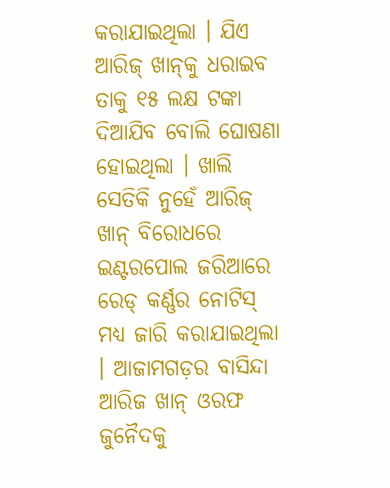କରାଯାଇଥିଲା । ଯିଏ ଆରିଜ୍‌ ଖାନ୍‌କୁ ଧରାଇବ ତାକୁ ୧୫ ଲକ୍ଷ ଟଙ୍କା ଦିଆଯିବ ବୋଲି ଘୋଷଣା ହୋଇଥିଲା । ଖାଲି ସେତିକି ନୁହେଁ ଆରିଜ୍‌ ଖାନ୍‌ ବିରୋଧରେ ଇଣ୍ଟରପୋଲ ଜରିଆରେ ରେଡ୍‌ କର୍ଣ୍ଣର ନୋଟିସ୍‌ ମଧ୍ୟ ଜାରି କରାଯାଇଥିଲା । ଆଜାମଗଡ଼ର ବାସିନ୍ଦା ଆରିଜ ଖାନ୍‌ ଓରଫ ଜୁନୈଦକୁ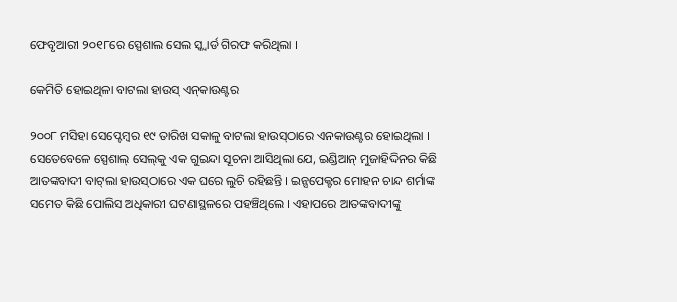ଫେବୃଆରୀ ୨୦୧୮ରେ ସ୍ପେଶାଲ ସେଲ ସ୍କ୍ୱାର୍ଡ ଗିରଫ କରିଥିଲା ।

କେମିତି ହୋଇଥିଳା ବାଟଲା ହାଉସ୍‌ ଏନ୍‌କାଉଣ୍ଟର

୨୦୦୮ ମସିହା ସେପ୍ଟେମ୍ବର ୧୯ ତାରିଖ ସକାଳୁ ବାଟଲା ହାଉସ୍‌ଠାରେ ଏନକାଉଣ୍ଟର ହୋଇଥିଲା । ସେତେବେଳେ ସ୍ପେଶାଲ୍ ସେଲ୍‌କୁ ଏକ ଗୁଇନ୍ଦା ସୂଚନା ଆସିଥିଲା ଯେ, ଇଣ୍ଡିଆନ୍‌ ମୁଜାହିଦ୍ଦିନର କିଛି ଆତଙ୍କବାଦୀ ବାଟ୍‌ଲା ହାଉସ୍‌ଠାରେ ଏକ ଘରେ ଲୁଚି ରହିଛନ୍ତି । ଇନ୍ସପେକ୍ଟର ମୋହନ ଚାନ୍ଦ ଶର୍ମାଙ୍କ ସମେତ କିଛି ପୋଲିସ ଅଧିକାରୀ ଘଟଣାସ୍ଥଳରେ ପହଞ୍ଚିଥିଲେ । ଏହାପରେ ଆତଙ୍କବାଦୀଙ୍କୁ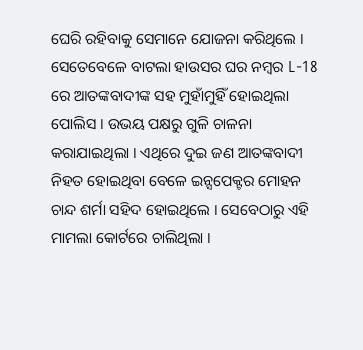ଘେରି ରହିବାକୁ ସେମାନେ ଯୋଜନା କରିଥିଲେ । ସେତେବେଳେ ବାଟଲା ହାଉସର ଘର ନମ୍ବର L-18 ରେ ଆତଙ୍କବାଦୀଙ୍କ ସହ ମୁହାଁମୁହିଁ ହୋଇଥିଲା ପୋଲିସ । ଉଭୟ ପକ୍ଷରୁ ଗୁଳି ଚାଳନା କରାଯାଇଥିଲା । ଏଥିରେ ଦୁଇ ଜଣ ଆତଙ୍କବାଦୀ ନିହତ ହୋଇଥିବା ବେଳେ ଇନ୍ସପେକ୍ଟର ମୋହନ ଚାନ୍ଦ ଶର୍ମା ସହିଦ ହୋଇଥିଲେ । ସେବେଠାରୁ ଏହି ମାମଲା କୋର୍ଟରେ ଚାଲିଥିଲା ।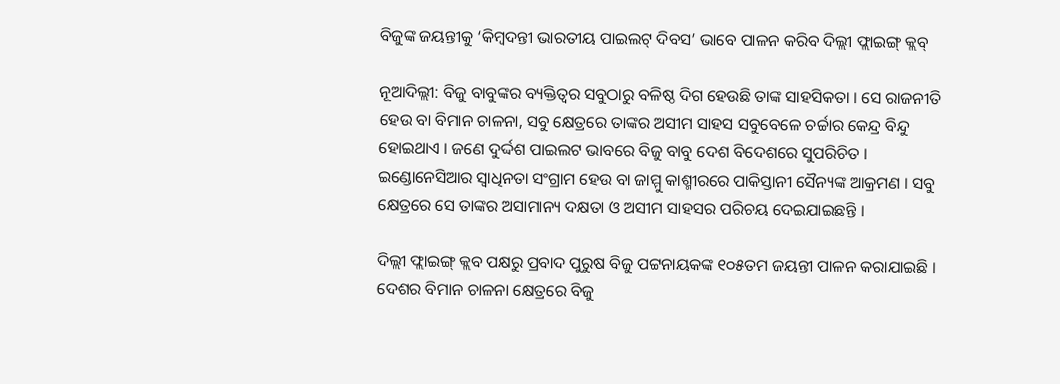ବିଜୁଙ୍କ ଜୟନ୍ତୀକୁ ‘କିମ୍ବଦନ୍ତୀ ଭାରତୀୟ ପାଇଲଟ୍‌ ଦିବସ’ ଭାବେ ପାଳନ କରିବ ଦିଲ୍ଲୀ ଫ୍ଲାଇଙ୍ଗ୍‌ କ୍ଲବ୍‌

ନୂଆଦିଲ୍ଲୀ: ବିଜୁ ବାବୁଙ୍କର ବ୍ୟକ୍ତିତ୍ୱର ସବୁଠାରୁ ବଳିଷ୍ଠ ଦିଗ ହେଉଛି ତାଙ୍କ ସାହସିକତା । ସେ ରାଜନୀତି ହେଉ ବା ବିମାନ ଚାଳନା, ସବୁ କ୍ଷେତ୍ରରେ ତାଙ୍କର ଅସୀମ ସାହସ ସବୁବେଳେ ଚର୍ଚ୍ଚାର କେନ୍ଦ୍ର ବିନ୍ଦୁ ହୋଇଥାଏ । ଜଣେ ଦୁର୍ଦ୍ଦଶ ପାଇଲଟ ଭାବରେ ବିଜୁ ବାବୁ ଦେଶ ବିଦେଶରେ ସୁପରିଚିତ । ଇଣ୍ଡୋନେସିଆର ସ୍ୱାଧିନତା ସଂଗ୍ରାମ ହେଉ ବା ଜାମ୍ମୁ କାଶ୍ମୀରରେ ପାକିସ୍ତାନୀ ସୈନ୍ୟଙ୍କ ଆକ୍ରମଣ । ସବୁ କ୍ଷେତ୍ରରେ ସେ ତାଙ୍କର ଅସାମାନ୍ୟ ଦକ୍ଷତା ଓ ଅସୀମ ସାହସର ପରିଚୟ ଦେଇଯାଇଛନ୍ତି ।

ଦିଲ୍ଲୀ ଫ୍ଲାଇଙ୍ଗ୍‌ କ୍ଲବ ପକ୍ଷରୁ ପ୍ରବାଦ ପୁରୁଷ ବିଜୁ ପଟ୍ଟନାୟକଙ୍କ ୧୦୫ତମ ଜୟନ୍ତୀ ପାଳନ କରାଯାଇଛି । ଦେଶର ବିମାନ ଚାଳନା କ୍ଷେତ୍ରରେ ବିଜୁ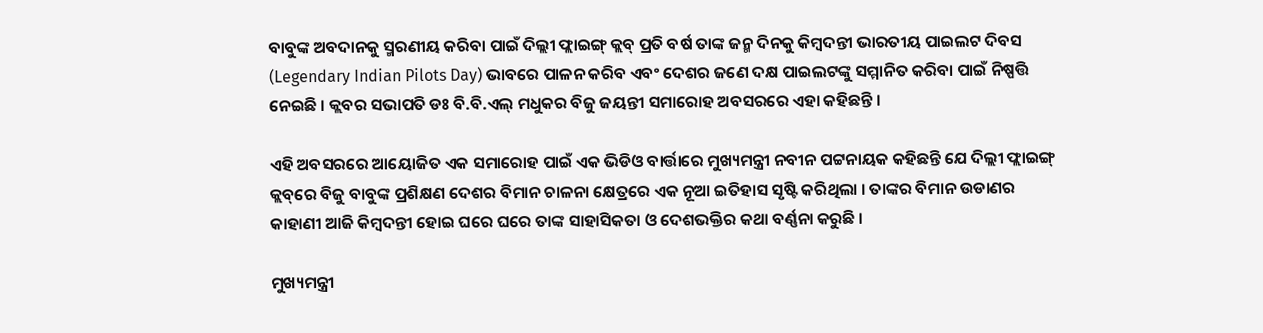ବାବୁଙ୍କ ଅବଦାନକୁ ସ୍ମରଣୀୟ କରିବା ପାଇଁ ଦିଲ୍ଲୀ ଫ୍ଲାଇଙ୍ଗ୍‌ କ୍ଲବ୍‌ ପ୍ରତି ବର୍ଷ ତାଙ୍କ ଜନ୍ମ ଦିନକୁ କିମ୍ବଦନ୍ତୀ ଭାରତୀୟ ପାଇଲଟ ଦିବସ (Legendary Indian Pilots Day) ଭାବରେ ପାଳନ କରିବ ଏବଂ ଦେଶର ଜଣେ ଦକ୍ଷ ପାଇଲଟଙ୍କୁ ସମ୍ମାନିତ କରିବା ପାଇଁ ନିଷ୍ପତ୍ତି ନେଇଛି । କ୍ଲବର ସଭାପତି ଡଃ ବି.ବି.ଏଲ୍‌ ମଧୁକର ବିଜୁ ଜୟନ୍ତୀ ସମାରୋହ ଅବସରରେ ଏହା କହିଛନ୍ତି ।

ଏହି ଅବସରରେ ଆୟୋଜିତ ଏକ ସମାରୋହ ପାଇଁ ଏକ ଭିଡିଓ ବାର୍ତ୍ତାରେ ମୁଖ୍ୟମନ୍ତ୍ରୀ ନବୀନ ପଟ୍ଟନାୟକ କହିଛନ୍ତି ଯେ ଦିଲ୍ଲୀ ଫ୍ଲାଇଙ୍ଗ୍‌ କ୍ଲବ୍‌ରେ ବିଜୁ ବାବୁଙ୍କ ପ୍ରଶିକ୍ଷଣ ଦେଶର ବିମାନ ଚାଳନା କ୍ଷେତ୍ରରେ ଏକ ନୂଆ ଇତିହାସ ସୃଷ୍ଟି କରିଥିଲା । ତାଙ୍କର ବିମାନ ଉଡାଣର କାହାଣୀ ଆଜି କିମ୍ବଦନ୍ତୀ ହୋଇ ଘରେ ଘରେ ତାଙ୍କ ସାହାସିକତା ଓ ଦେଶଭକ୍ତିର କଥା ବର୍ଣ୍ଣନା କରୁଛି ।

ମୁଖ୍ୟମନ୍ତ୍ରୀ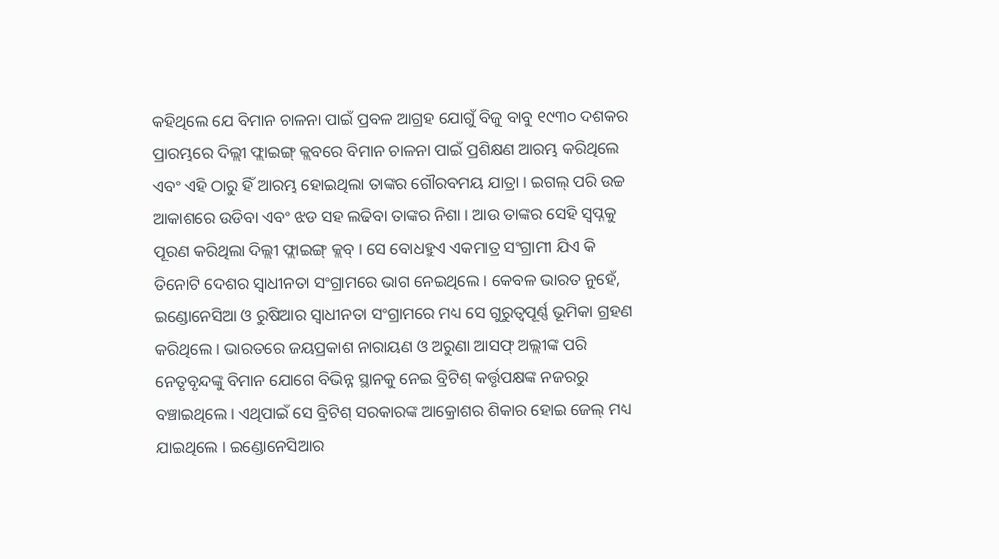କହିଥିଲେ ଯେ ବିମାନ ଚାଳନା ପାଇଁ ପ୍ରବଳ ଆଗ୍ରହ ଯୋଗୁଁ ବିଜୁ ବାବୁ ୧୯୩୦ ଦଶକର ପ୍ରାରମ୍ଭରେ ଦିଲ୍ଲୀ ଫ୍ଲାଇଙ୍ଗ୍‌ କ୍ଲବରେ ବିମାନ ଚାଳନା ପାଇଁ ପ୍ରଶିକ୍ଷଣ ଆରମ୍ଭ କରିଥିଲେ ଏବଂ ଏହି ଠାରୁ ହିଁ ଆରମ୍ଭ ହୋଇଥିଲା ତାଙ୍କର ଗୌରବମୟ ଯାତ୍ରା । ଇଗଲ୍‌ ପରି ଉଚ୍ଚ ଆକାଶରେ ଉଡିବା ଏବଂ ଝଡ ସହ ଲଢିବା ତାଙ୍କର ନିଶା । ଆଉ ତାଙ୍କର ସେହି ସ୍ୱପ୍ନକୁ ପୂରଣ କରିଥିଲା ଦିଲ୍ଲୀ ଫ୍ଲାଇଙ୍ଗ୍‌ କ୍ଲବ୍‌ । ସେ ବୋଧହୁଏ ଏକମାତ୍ର ସଂଗ୍ରାମୀ ଯିଏ କି ତିନୋଟି ଦେଶର ସ୍ୱାଧୀନତା ସଂଗ୍ରାମରେ ଭାଗ ନେଇଥିଲେ । କେବଳ ଭାରତ ନୁହେଁ, ଇଣ୍ଡୋନେସିଆ ଓ ରୁଷିଆର ସ୍ୱାଧୀନତା ସଂଗ୍ରାମରେ ମଧ୍ୟ ସେ ଗୁରୁତ୍ୱପୂର୍ଣ୍ଣ ଭୂମିକା ଗ୍ରହଣ କରିଥିଲେ । ଭାରତରେ ଜୟପ୍ରକାଶ ନାରାୟଣ ଓ ଅରୁଣା ଆସଫ୍‌ ଅଲ୍ଲୀଙ୍କ ପରି ନେତୃବୃନ୍ଦଙ୍କୁ ବିମାନ ଯୋଗେ ବିଭିନ୍ନ ସ୍ଥାନକୁ ନେଇ ବ୍ରିଟିଶ୍‌ କର୍ତ୍ତୃପକ୍ଷଙ୍କ ନଜରରୁ ବଞ୍ଚାଇଥିଲେ । ଏଥିପାଇଁ ସେ ବ୍ରିଟିଶ୍‌ ସରକାରଙ୍କ ଆକ୍ରୋଶର ଶିକାର ହୋଇ ଜେଲ୍‌ ମଧ୍ୟ ଯାଇଥିଲେ । ଇଣ୍ଡୋନେସିଆର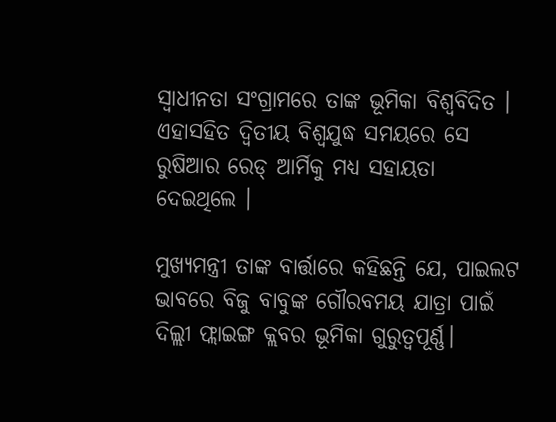ସ୍ୱାଧୀନତା ସଂଗ୍ରାମରେ ତାଙ୍କ ଭୂମିକା ବିଶ୍ୱବିଦିତ । ଏହାସହିତ ଦ୍ୱିତୀୟ ବିଶ୍ୱଯୁଦ୍ଧ ସମୟରେ ସେ ରୁଷିଆର ରେଡ୍‌ ଆର୍ମିକୁ ମଧ୍ୟ ସହାୟତା ଦେଇଥିଲେ ।

ମୁଖ୍ୟମନ୍ତ୍ରୀ ତାଙ୍କ ବାର୍ତ୍ତାରେ କହିଛନ୍ତି ଯେ, ପାଇଲଟ ଭାବରେ ବିଜୁ ବାବୁଙ୍କ ଗୌରବମୟ ଯାତ୍ରା ପାଇଁ ଦିଲ୍ଲୀ ଫ୍ଲାଇଙ୍ଗ କ୍ଲବର ଭୂମିକା ଗୁରୁତ୍ବପୂର୍ଣ୍ଣ।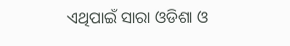ଏଥିପାଇଁ ସାରା ଓଡିଶା ଓ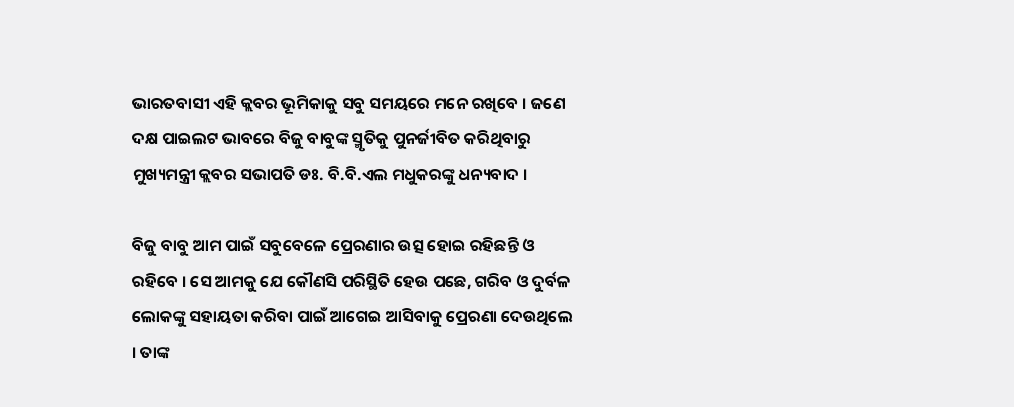ଭାରତବାସୀ ଏହି କ୍ଲବର ଭୂମିକାକୁ ସବୁ ସମୟରେ ମନେ ରଖିବେ । ଜଣେ ଦକ୍ଷ ପାଇଲଟ ଭାବରେ ବିଜୁ ବାବୁଙ୍କ ସ୍ମୃତିକୁ ପୁନର୍ଜୀବିତ କରିଥିବାରୁ ମୁଖ୍ୟମନ୍ତ୍ରୀ କ୍ଲବର ସଭାପତି ଡଃ. ବି.ବି.ଏଲ ମଧୁକରଙ୍କୁ ଧନ୍ୟବାଦ ।

ବିଜୁ ବାବୁ ଆମ ପାଇଁ ସବୁବେଳେ ପ୍ରେରଣାର ଉତ୍ସ ହୋଇ ରହିଛନ୍ତି ଓ ରହିବେ । ସେ ଆମକୁ ଯେ କୌଣସି ପରିସ୍ଥିତି ହେଉ ପଛେ, ଗରିବ ଓ ଦୁର୍ବଳ ଲୋକଙ୍କୁ ସହାୟତା କରିବା ପାଇଁ ଆଗେଇ ଆସିବାକୁ ପ୍ରେରଣା ଦେଉଥିଲେ । ତାଙ୍କ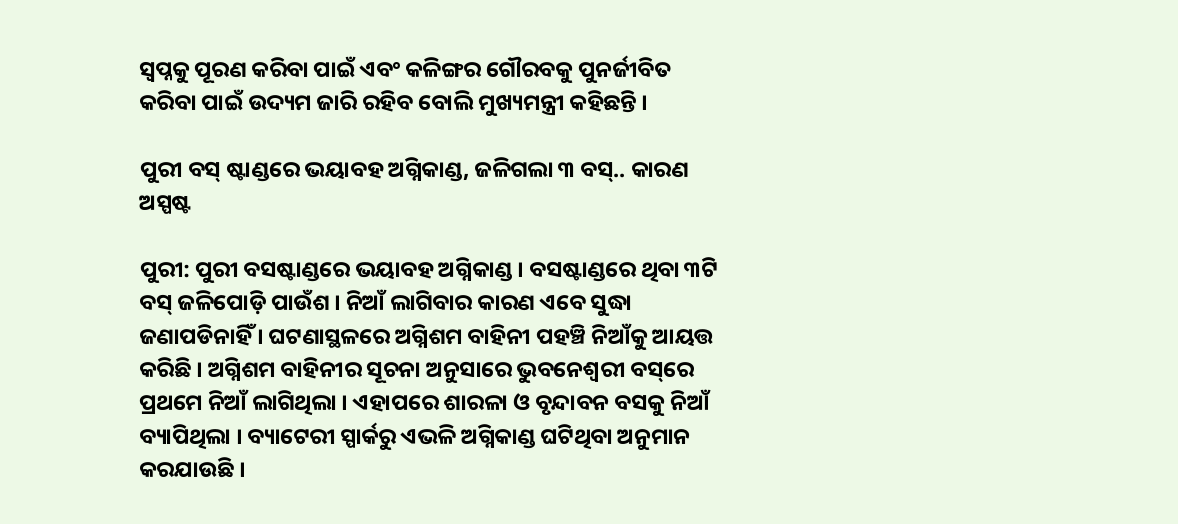ସ୍ୱପ୍ନକୁ ପୂରଣ କରିବା ପାଇଁ ଏବଂ କଳିଙ୍ଗର ଗୌରବକୁ ପୁନର୍ଜୀବିତ କରିବା ପାଇଁ ଉଦ୍ୟମ ଜାରି ରହିବ ବୋଲି ମୁଖ୍ୟମନ୍ତ୍ରୀ କହିଛନ୍ତି ।

ପୁରୀ ବସ୍‌ ଷ୍ଟାଣ୍ଡରେ ଭୟାବହ ଅଗ୍ନିକାଣ୍ଡ, ଜଳିଗଲା ୩ ବସ୍.. କାରଣ ଅସ୍ପଷ୍ଟ‌

ପୁରୀ: ପୁରୀ ବସଷ୍ଟାଣ୍ଡରେ ଭୟାବହ ଅଗ୍ନିକାଣ୍ଡ । ବସଷ୍ଟାଣ୍ଡରେ ଥିବା ୩ଟି ବସ୍‌ ଜଳିପୋଡ଼ି ପାଉଁଶ । ନିଆଁ ଲାଗିବାର କାରଣ ଏବେ ସୁଦ୍ଧା ଜଣାପଡିନାହିଁ । ଘଟଣାସ୍ଥଳରେ ଅଗ୍ନିଶମ ବାହିନୀ ପହଞ୍ଚି ନିଆଁକୁ ଆୟତ୍ତ କରିଛି । ଅଗ୍ନିଶମ ବାହିନୀର ସୂଚନା ଅନୁସାରେ ଭୁବନେଶ୍ୱରୀ ବସ୍‌ରେ ପ୍ରଥମେ ନିଆଁ ଲାଗିଥିଲା । ଏହାପରେ ଶାରଳା ଓ ବୃନ୍ଦାବନ ବସକୁ ନିଆଁ ବ୍ୟାପିଥିଲା । ବ୍ୟାଟେରୀ ସ୍ପାର୍କରୁ ଏଭଳି ଅଗ୍ନିକାଣ୍ଡ ଘଟିଥିବା ଅନୁମାନ କରଯାଉଛି ।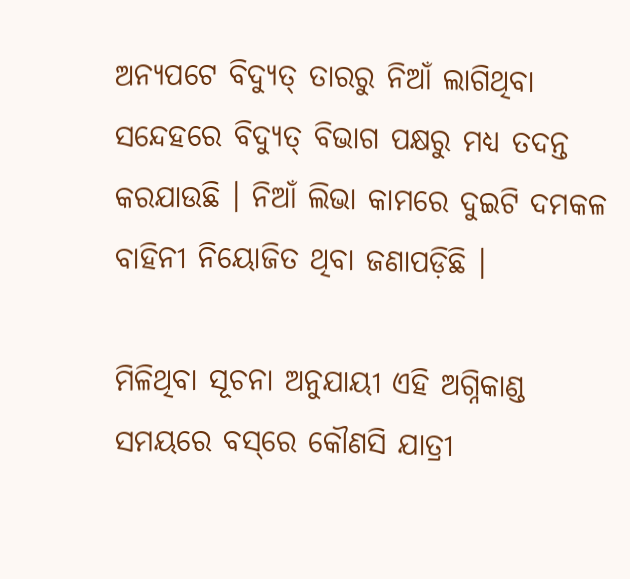ଅନ୍ୟପଟେ ବିଦ୍ୟୁତ୍‌ ତାରରୁ ନିଆଁ ଲାଗିଥିବା ସନ୍ଦେହରେ ବିଦ୍ୟୁତ୍‌ ବିଭାଗ ପକ୍ଷରୁ ମଧ୍ୟ ତଦନ୍ତ କରଯାଉଛି । ନିଆଁ ଲିଭା କାମରେ ଦୁଇଟି ଦମକଳ ବାହିନୀ ନିୟୋଜିତ ଥିବା ଜଣାପଡ଼ିଛି ।

ମିଳିଥିବା ସୂଚନା ଅନୁଯାୟୀ ଏହି ଅଗ୍ନିକାଣ୍ଡ ସମୟରେ ବସ୍‌ରେ କୌଣସି ଯାତ୍ରୀ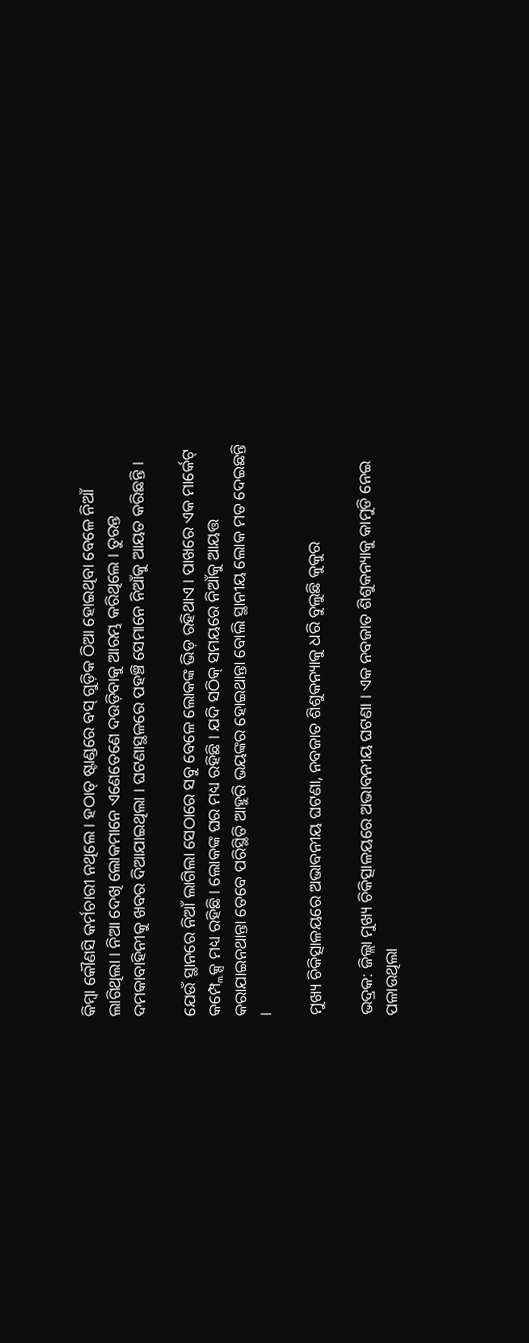କିମ୍ବା କୌଣସି କର୍ମଚାରୀ ନଥିଲେ । ହଠାତ୍‌ ଷ୍ଟାଣ୍ଡରେ ବସ୍‌ ଗୁଡ଼ିକ ଠିଆ ହୋଇଥିବା ବେଳେ ନିଆଁ ଲାଗିଥିଲା । ନିଆ ଦେଖି ଲୋକମାନେ ଏଣେତେଣେ ଦଉଡ଼ିବାକୁ ଆରମ୍ଭ କରିଥିଲେ । ତୁରନ୍ତ ଦମକାବାହିନୀକୁ ଖବର ଦିଆଯାଇଥିଲା । ଘଟଣାସ୍ଥଳରେ ପହଞ୍ଚି ସେମାନେ ନିଆଁକୁ ଆୟତ କରିଛନ୍ତି ।

ଯେଉଁ ସ୍ଥାନରେ ନିଆଁ ଲାଗିଲା ସେଠାରେ ସବୁ ବେଳେ ଲୋକଙ୍କ ଭିଡ଼ ରହିଥାଏ । ପାଖରେ ଏକ ମାର୍କେଟ୍‌ କମ୍ପ୍ଲେକ୍ସ ମଧ୍ୟ ରହିଛି । ଲୋକଙ୍କ ଘର ମଧ୍ୟ ରହିଛି । ଯଦି ସଠିକ୍‌ ସମୟରେ ନିଆଁକୁ ଆୟତ୍ତ କରାଯାଇନଥାନ୍ତା ତେବେ ପରିସ୍ଥିତି ଆହୁରି ଭୟଙ୍କର ହୋଇଥାନ୍ତା ବୋଲି ସ୍ଥାନୀୟ ଲୋକ ମତ ଦେଇଛନ୍ତି ।

ମୁଖ୍ୟ ଚିକିତ୍ସାଳୟରେ ଅଭାବନୀୟ ଘଟଣା, ନବଜାତ ଶିଶୁକନ୍ୟାକୁ ଧରି ବୁଲୁଛି କୁକୁର

ଭଦ୍ରକ: ଜିଲ୍ଲା ମୁଖ୍ୟ ଚିକିତ୍ସାଳୟରେ ଅଭାବନୀୟ ଘଟଣା । ଏକ ନବଜାତ ଶିଶୁକନ୍ୟାକୁ କାମୁଡି ନେଇ ପଳାଉଥିଲା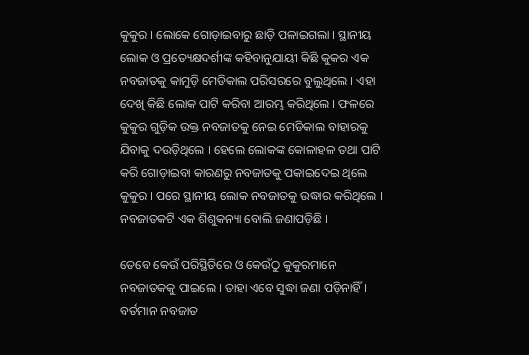କୁକୁର । ଲୋକେ ଗୋଡ଼ାଇବାରୁ ଛାଡ଼ି ପଳାଇଗଲା । ସ୍ଥାନୀୟ ଲୋକ ଓ ପ୍ରତ୍ୟେକ୍ଷଦର୍ଶୀଙ୍କ କହିବାନୁଯାୟୀ କିଛି କୁକର ଏକ ନବଜାତକୁ କାମୁଡ଼ି ମେଡିକାଲ ପରିସରରେ ବୁଲୁଥିଲେ । ଏହା ଦେଖି କିଛି ଲୋକ ପାଟି କରିବା ଆରମ୍ଭ କରିଥିଲେ । ଫଳରେ କୁକୁର ଗୁଡ଼ିକ ଉକ୍ତ ନବଜାତକୁ ନେଇ ମେଡିକାଲ ବାହାରକୁ ଯିବାକୁ ଦଉଡ଼ିଥିଲେ । ହେଲେ ଲୋକଙ୍କ କୋଳାହଳ ତଥା ପାଟି କରି ଗୋଡ଼ାଇବା କାରଣରୁ ନବଜାତକୁ ପକାଇଦେଇ ଥିଲେ କୁକୁର । ପରେ ସ୍ଥାନୀୟ ଲୋକ ନବଜାତକୁ ଉଦ୍ଧାର କରିଥିଲେ । ନବଜାତକଟି ଏକ ଶିଶୁକନ୍ୟା ବୋଲି ଜଣାପଡ଼ିଛି ।

ତେବେ କେଉଁ ପରିସ୍ଥିତିରେ ଓ କେଉଁଠୁ କୁକୁରମାନେ ନବଜାତକକୁ ପାଇଲେ । ତାହା ଏବେ ସୁଦ୍ଧା ଜଣା ପଡ଼ିନାହିଁ । ବର୍ତମାନ ନବଜାତ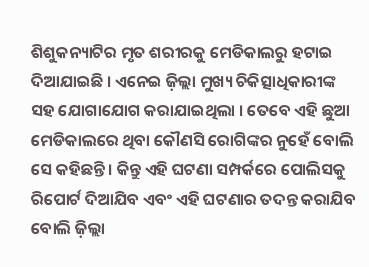ଶିଶୁକନ୍ୟାଟିର ମୃତ ଶରୀରକୁ ମେଡିକାଲରୁ ହଟାଇ ଦିଆଯାଇଛି । ଏନେଇ ଜ଼ିଲ୍ଲା ମୁଖ୍ୟ ଚିକିତ୍ସାଧିକାରୀଙ୍କ ସହ ଯୋଗାଯୋଗ କରାଯାଇଥିଲା । ତେବେ ଏହି ଛୁଆ ମେଡିକାଲରେ ଥିବା କୌଣସି ରୋଗିଙ୍କର ନୁହେଁ ବୋଲି ସେ କହିଛନ୍ତି । କିନ୍ତୁ ଏହି ଘଟଣା ସମ୍ପର୍କରେ ପୋଲିସକୁ ରିପୋର୍ଟ ଦିଆଯିବ ଏବଂ ଏହି ଘଟଣାର ତଦନ୍ତ କରାଯିବ ବୋଲି ଜ଼ିଲ୍ଲା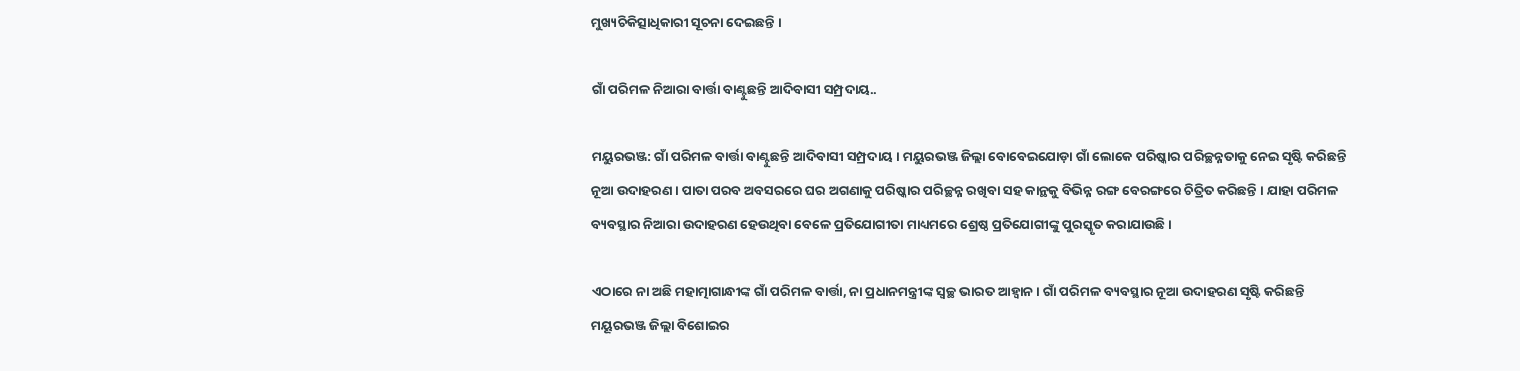ମୁଖ୍ୟଚିକିତ୍ସାଧିକାରୀ ସୂଚନା ଦେଇଛନ୍ତି ।

ଗାଁ ପରିମଳ ନିଆରା ବାର୍ତ୍ତା ବାଣ୍ଟୁଛନ୍ତି ଆଦିବାସୀ ସମ୍ପ୍ରଦାୟ..

ମୟୁରଭଞ୍ଜ: ଗାଁ ପରିମଳ ବାର୍ତ୍ତା ବାଣ୍ଟୁଛନ୍ତି ଆଦିବାସୀ ସମ୍ପ୍ରଦାୟ । ମୟୁରଭଞ୍ଜ ଜିଲ୍ଲା ବୋବେଇଯୋଡ଼ା ଗାଁ ଲୋକେ ପରିଷ୍କାର ପରିଚ୍ଛନ୍ନତାକୁ ନେଇ ସୃଷ୍ଟି କରିଛନ୍ତି ନୂଆ ଉଦାହରଣ । ପାତା ପରବ ଅବସରରେ ଘର ଅଗଣାକୁ ପରିଷ୍କାର ପରିଚ୍ଛନ୍ନ ରଖିବା ସହ କାନ୍ଥକୁ ବିଭିନ୍ନ ରଙ୍ଗ ବେରଙ୍ଗରେ ଚିତ୍ରିତ କରିଛନ୍ତି । ଯାହା ପରିମଳ ବ୍ୟବସ୍ଥାର ନିଆରା ଉଦାହରଣ ହେଉଥିବା ବେଳେ ପ୍ରତିଯୋଗୀତା ମାଧ୍ୟମରେ ଶ୍ରେଷ୍ଠ ପ୍ରତିଯୋଗୀଙ୍କୁ ପୁରସ୍କୃତ କରାଯାଉଛି ।

ଏଠାରେ ନା ଅଛି ମହାତ୍ମାଗାନ୍ଧୀଙ୍କ ଗାଁ ପରିମଳ ବାର୍ତ୍ତା, ନା ପ୍ରଧାନମନ୍ତ୍ରୀଙ୍କ ସ୍ୱଚ୍ଛ ଭାରତ ଆହ୍ୱାନ । ଗାଁ ପରିମଳ ବ୍ୟବସ୍ଥାର ନୂଆ ଉଦାହରଣ ସୃଷ୍ଟି କରିଛନ୍ତି ମୟୂରଭଞ୍ଜ ଜିଲ୍ଲା ବିଶୋଇର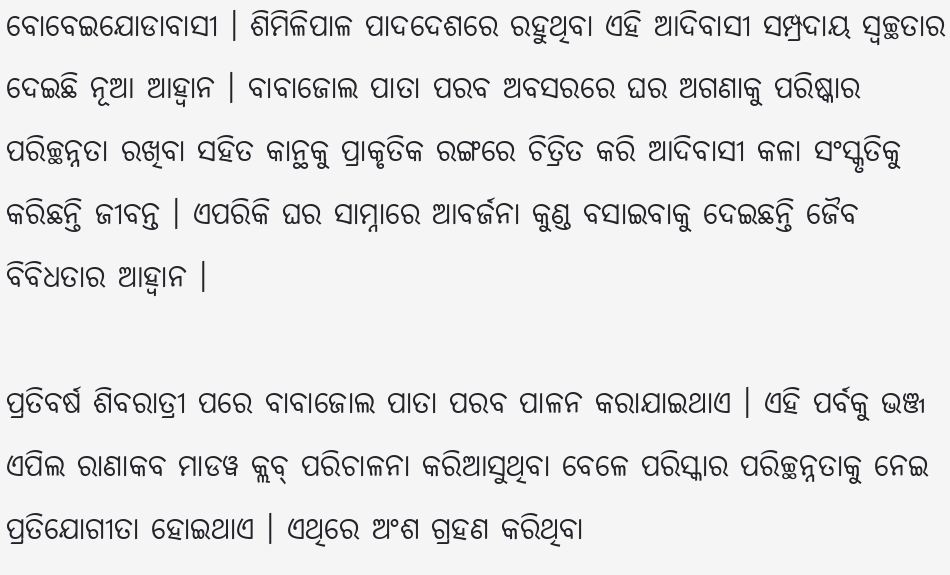ବୋବେଇଯୋଡାବାସୀ । ଶିମିଳିପାଳ ପାଦଦେଶରେ ରହୁଥିବା ଏହି ଆଦିବାସୀ ସମ୍ପ୍ରଦାୟ ସ୍ୱଚ୍ଛତାର ଦେଇଛି ନୂଆ ଆହ୍ୱାନ । ବାବାଜୋଲ ପାତା ପରବ ଅବସରରେ ଘର ଅଗଣାକୁ ପରିଷ୍କାର ପରିଚ୍ଛନ୍ନତା ରଖିବା ସହିତ କାନ୍ଥକୁ ପ୍ରାକୃତିକ ରଙ୍ଗରେ ଚିତ୍ରିତ କରି ଆଦିବାସୀ କଳା ସଂସ୍କୃତିକୁ କରିଛନ୍ତି ଜୀବନ୍ତ । ଏପରିକି ଘର ସାମ୍ନାରେ ଆବର୍ଜନା କୁଣ୍ଡ ବସାଇବାକୁ ଦେଇଛନ୍ତି ଜୈବ ବିବିଧତାର ଆହ୍ୱାନ ।

ପ୍ରତିବର୍ଷ ଶିବରାତ୍ରୀ ପରେ ବାବାଜୋଲ ପାତା ପରବ ପାଳନ କରାଯାଇଥାଏ । ଏହି ପର୍ବକୁ ଭଞ୍ଜ ଏପିଲ ରାଣାକବ ମାଡୱ କ୍ଲବ୍‌ ପରିଚାଳନା କରିଆସୁଥିବା ବେଳେ ପରିସ୍କାର ପରିଚ୍ଛନ୍ନତାକୁ ନେଇ ପ୍ରତିଯୋଗୀତା ହୋଇଥାଏ । ଏଥିରେ ଅଂଶ ଗ୍ରହଣ କରିଥିବା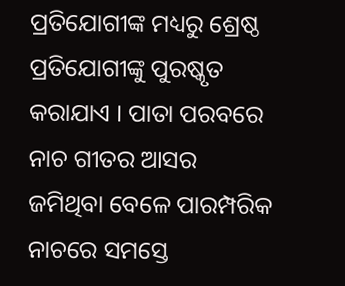ପ୍ରତିଯୋଗୀଙ୍କ ମଧ୍ୟରୁ ଶ୍ରେଷ୍ଠ ପ୍ରତିଯୋଗୀଙ୍କୁ ପୁରଷ୍କୃତ କରାଯାଏ । ପାତା ପରବରେ ନାଚ ଗୀତର ଆସର ଜମିଥିବା ବେଳେ ପାରମ୍ପରିକ ନାଚରେ ସମସ୍ତେ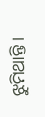ଝୁମିଥାନ୍ତି ।